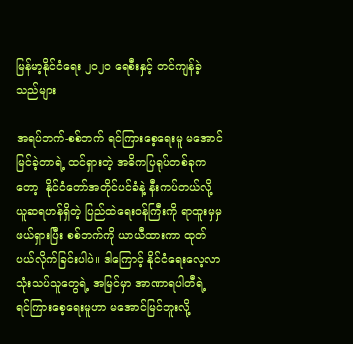မြန်မာ့နိုင်ငံရေး ၂၀၂၀ ရေစီးနှင့် တင်ကျန်ခဲ့သည်များ

အရပ်ဘက်-စစ်ဘက် ရင်ကြားစေ့ရေးမူ မအောင်မြင်ခဲ့တာရဲ့ ထင်ရှားတဲ့ အဓိကပြရုပ်တစ်ခုကတော့  နိုင်ငံတော်အတိုင်ပင်ခံနဲ့ နီးကပ်တယ်လို့ ယူဆရဟန်ရှိတဲ့ ပြည်ထဲရေးဝန်ကြီးကို ရာထူးမှမှဖယ်ရှားပြီး စစ်ဘက်ကို ယာယီထားကာ ထုတ်ပယ်လိုက်ခြင်းပါပဲ။ ဒါကြောင့် နိုင်ငံရေးလေ့လာသုံးသပ်သူတွေရဲ့ အမြင်မှာ အာဏာရပါတီရဲ့ ရင်ကြားစေ့ရေးမူဟာ မအောင်မြင်ဘူးလို့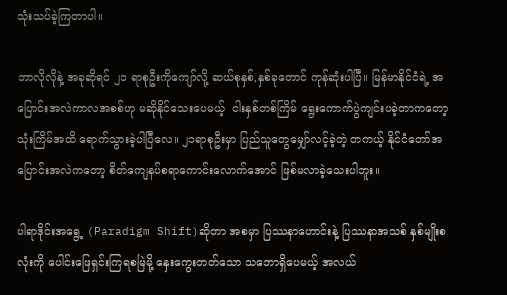သုံးသပ်ခဲ့ကြတာပါ။

ဘာလိုလိုနဲ့ အခုဆိုရင် ၂၁ ရာစုဦးကိုကျော်လို့ ဆယ်စုနှစ်,နှစ်ခုတောင် ကုန်ဆုံးပါပြီ။ မြန်မာနိုင်ငံရဲ့ အပြောင်းအလဲကာလအစစ်ဟု မဆိုနိုင်သေးပေမယ့်  ငါးနှစ်တစ်ကြိမ် ရွေးကောက်ပွဲကျင်းပခဲ့တာကတော့ သုံးကြိမ်အထိ ရောက်သွားခဲ့ပါပြီလေ။ ၂၁ရာစုဦးမှာ ပြည်သူတွေမျှော်လင့်ခဲ့တဲ့ တကယ့် နိုင်ငံတော်အပြောင်းအလဲကတော့ စိတ်ကျေနပ်စရာကောင်းလောက်အောင် ဖြစ်မလာခဲ့သေးပါဘူး။

ပါရာဒိုင်းအရွေ့ (Paradigm Shift)ဆိုတာ အစမှာ ပြဿနာဟောင်းနဲ့ ပြဿနာအသစ် နှစ်မျိုးစလုံးကို ပေါင်းဖြေရှင်းကြရစမြဲမို့ နှေးကွေးတတ်သော သဘောရှိပေမယ့် အလယ်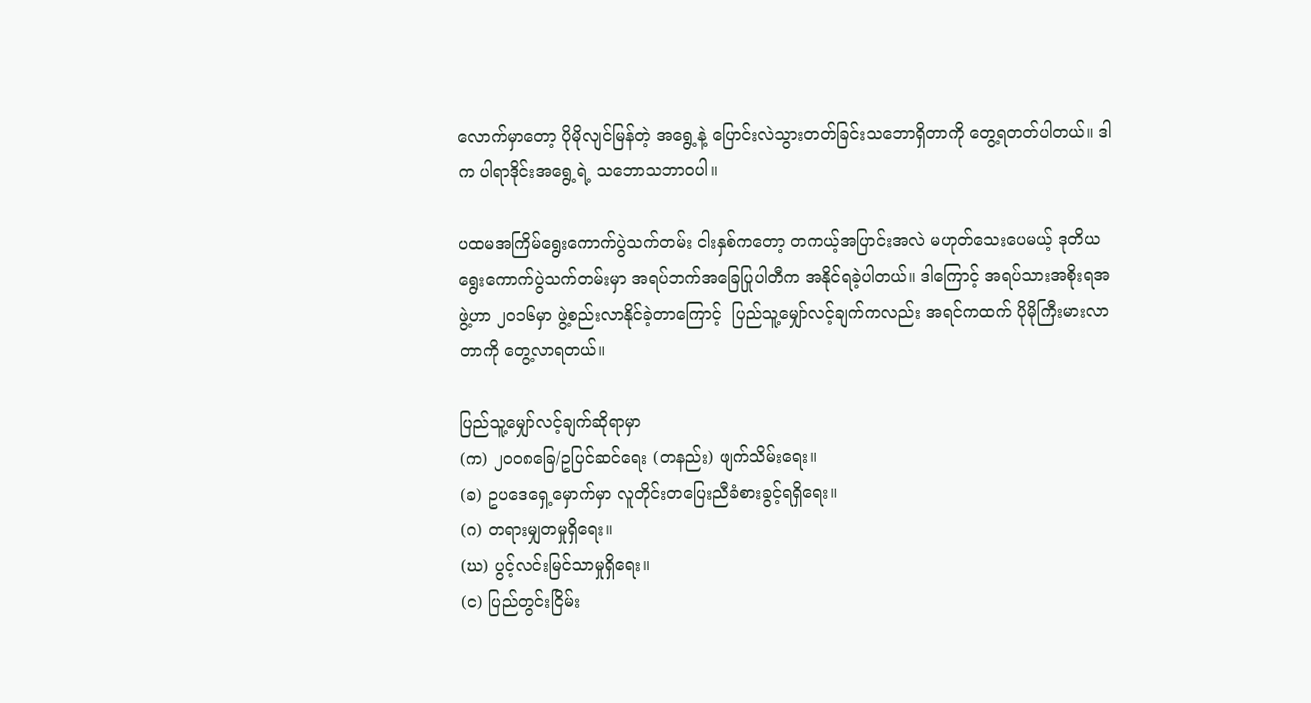လောက်မှာတော့ ပိုမိုလျင်မြန်တဲ့ အရွေ့နဲ့ ပြောင်းလဲသွားတတ်ခြင်းသဘောရှိတာကို တွေ့ရတတ်ပါတယ်။ ဒါက ပါရာဒိုင်းအရွေ့ရဲ့ သဘောသဘာဝပါ။

ပထမအကြိမ်ရွေးကောက်ပွဲသက်တမ်း ငါးနှစ်ကတော့ တကယ့်အပြာင်းအလဲ မဟုတ်သေးပေမယ့် ဒုတိယရွေးကောက်ပွဲသက်တမ်းမှာ အရပ်ဘက်အခြေပြုပါတီက အနိုင်ရခဲ့ပါတယ်။ ဒါကြောင့် အရပ်သားအစိုးရအဖွဲ့ဟာ ၂၀၁၆မှာ ဖွဲ့စည်းလာနိုင်ခဲ့တာကြောင့်  ပြည်သူ့မျှော်လင့်ချက်ကလည်း အရင်ကထက် ပိုမိုကြီးမားလာတာကို တွေ့လာရတယ်။

ပြည်သူ့မျှော်လင့်ချက်ဆိုရာမှာ
(က) ၂၀၀၈ခြေ/ဥပြင်ဆင်ရေး (တနည်း) ဖျက်သိမ်းရေး။
(ခ) ဥပဒေရှေ့မှောက်မှာ လူတိုင်းတပြေးညီခံစားခွင့်ရရှိရေး။
(ဂ) တရားမျှတမှုရှိရေး။
(ဃ) ပွင့်လင်းမြင်သာမှုရှိရေး။
(င) ပြည်တွင်းငြိမ်း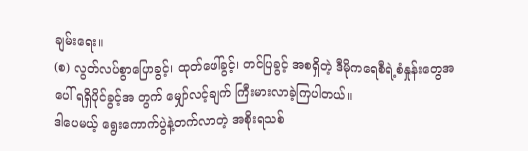ချမ်းရေး။
(စ) လွတ်လပ်စွာပြောခွင့်၊ ထုတ်ဖေါ်ခွင့်၊ တင်ပြခွင့် အစရှိတဲ့ ဒီမိုကရေစီရဲ့စံနှုန်းတွေအပေါ် ရရှိပိုင်ခွင့်အ တွက် မျှော်လင့်ချက် ကြီးမားလာခဲ့ကြပါတယ်။
ဒါပေမယ့် ရွေးကောက်ပွဲနဲ့တက်လာတဲ့ အစိုးရသစ်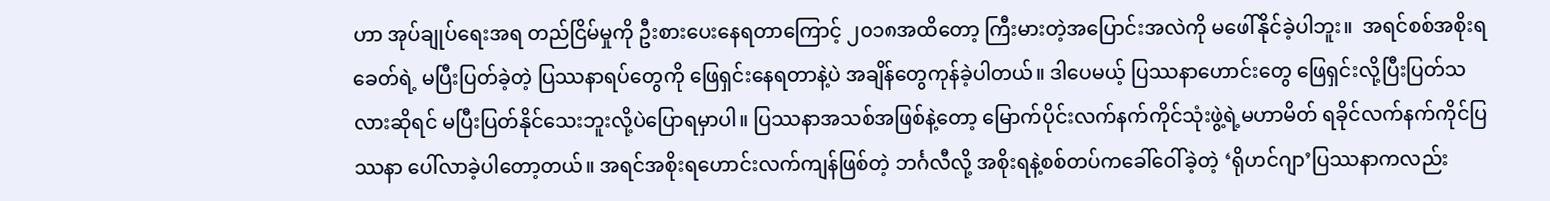ဟာ အုပ်ချုပ်ရေးအရ တည်ငြိမ်မှုကို ဦးစားပေးနေရတာကြောင့် ၂၀၁၈အထိတော့ ကြီးမားတဲ့အပြောင်းအလဲကို မဖေါ်နိုင်ခဲ့ပါဘူး။  အရင်စစ်အစိုးရခေတ်ရဲ့ မပြီးပြတ်ခဲ့တဲ့ ပြဿနာရပ်တွေကို ဖြေရှင်းနေရတာနဲ့ပဲ အချိန်တွေကုန်ခဲ့ပါတယ်။ ဒါပေမယ့် ပြဿနာဟောင်းတွေ ဖြေရှင်းလို့ပြီးပြတ်သလားဆိုရင် မပြီးပြတ်နိုင်သေးဘူးလို့ပဲပြောရမှာပါ။ ပြဿနာအသစ်အဖြစ်နဲ့တော့ မြောက်ပိုင်းလက်နက်ကိုင်သုံးဖွဲ့ရဲ့မဟာမိတ် ရခိုင်လက်နက်ကိုင်ပြဿနာ ပေါ်လာခဲ့ပါတော့တယ်။ အရင်အစိုးရဟောင်းလက်ကျန်ဖြစ်တဲ့ ဘင်္ဂလီလို့ အစိုးရနဲ့စစ်တပ်ကခေါ်ဝေါ်ခဲ့တဲ့ ‘ရိုဟင်ဂျာ’ပြဿနာကလည်း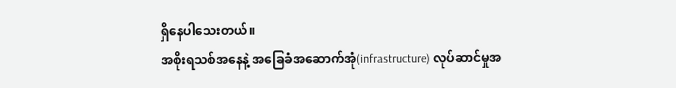ရှိနေပါသေးတယ်။
အစိုးရသစ်အနေနဲ့ အခြေခံအဆောက်အုံ(infrastructure) လုပ်ဆာင်မှုအ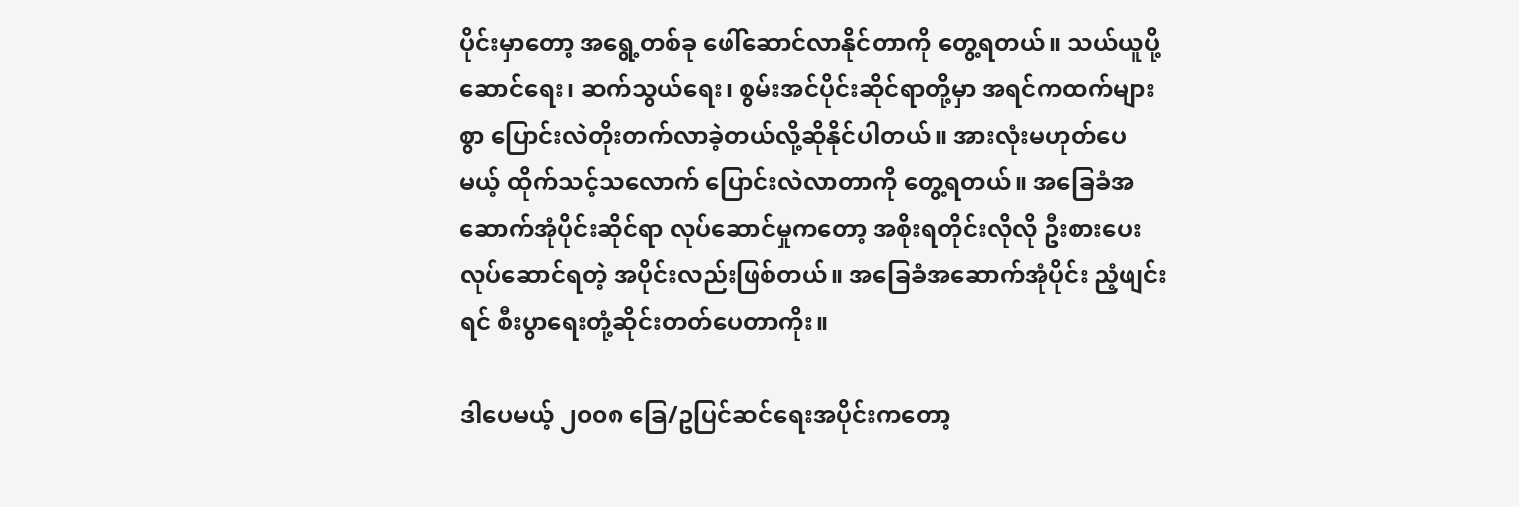ပိုင်းမှာတော့ အရွေ့တစ်ခု ဖေါ်ဆောင်လာနိုင်တာကို တွေ့ရတယ်။ သယ်ယူပို့ဆောင်ရေး၊ ဆက်သွယ်ရေး၊ စွမ်းအင်ပိုင်းဆိုင်ရာတို့မှာ အရင်ကထက်များစွာ ပြောင်းလဲတိုးတက်လာခဲ့တယ်လို့ဆိုနိုင်ပါတယ်။ အားလုံးမဟုတ်ပေမယ့် ထိုက်သင့်သလောက် ပြောင်းလဲလာတာကို တွေ့ရတယ်။ အခြေခံအဆောက်အုံပိုင်းဆိုင်ရာ လုပ်ဆောင်မှုကတော့ အစိုးရတိုင်းလိုလို ဦးစားပေးလုပ်ဆောင်ရတဲ့ အပိုင်းလည်းဖြစ်တယ်။ အခြေခံအဆောက်အုံပိုင်း ညံ့ဖျင်းရင် စီးပွာရေးတုံ့ဆိုင်းတတ်ပေတာကိုး။

ဒါပေမယ့် ၂၀၀၈ ခြေ/ဥပြင်ဆင်ရေးအပိုင်းကတော့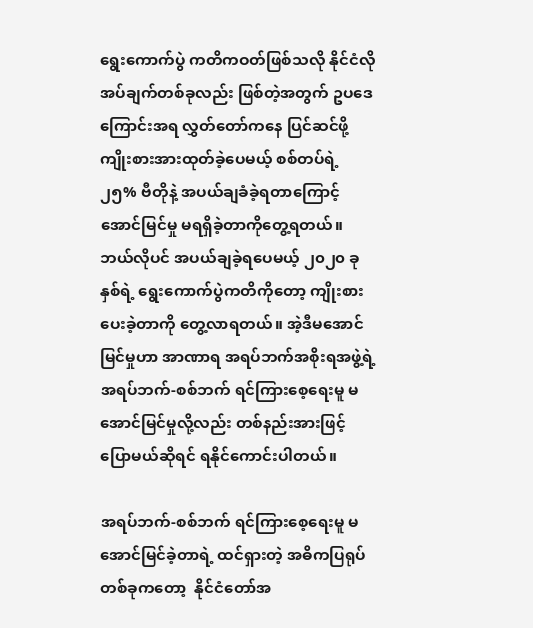ရွေးကောက်ပွဲ ကတိကဝတ်ဖြစ်သလို နိုင်ငံလိုအပ်ချက်တစ်ခုလည်း ဖြစ်တဲ့အတွက် ဥပဒေကြောင်းအရ လွှတ်တော်ကနေ ပြင်ဆင်ဖို့ ကျိုးစားအားထုတ်ခဲ့ပေမယ့် စစ်တပ်ရဲ့  ၂၅% ဗီတိုနဲ့ အပယ်ချခံခဲ့ရတာကြောင့် အောင်မြင်မှု မရရှိခဲ့တာကိုတွေ့ရတယ်။ ဘယ်လိုပင် အပယ်ချခဲ့ရပေမယ့် ၂၀၂၀ ခုနှစ်ရဲ့ ရွေးကောက်ပွဲကတိကိုတော့ ကျိုးစားပေးခဲ့တာကို တွေ့လာရတယ်။ အဲ့ဒီမအောင်မြင်မှုဟာ အာဏာရ အရပ်ဘက်အစိုးရအဖွဲ့ရဲ့ အရပ်ဘက်-စစ်ဘက် ရင်ကြားစေ့ရေးမူ မအောင်မြင်မှုလို့လည်း တစ်နည်းအားဖြင့် ပြောမယ်ဆိုရင် ရနိုင်ကောင်းပါတယ်။

အရပ်ဘက်-စစ်ဘက် ရင်ကြားစေ့ရေးမူ မအောင်မြင်ခဲ့တာရဲ့ ထင်ရှားတဲ့ အဓိကပြရုပ်တစ်ခုကတော့  နိုင်ငံတော်အ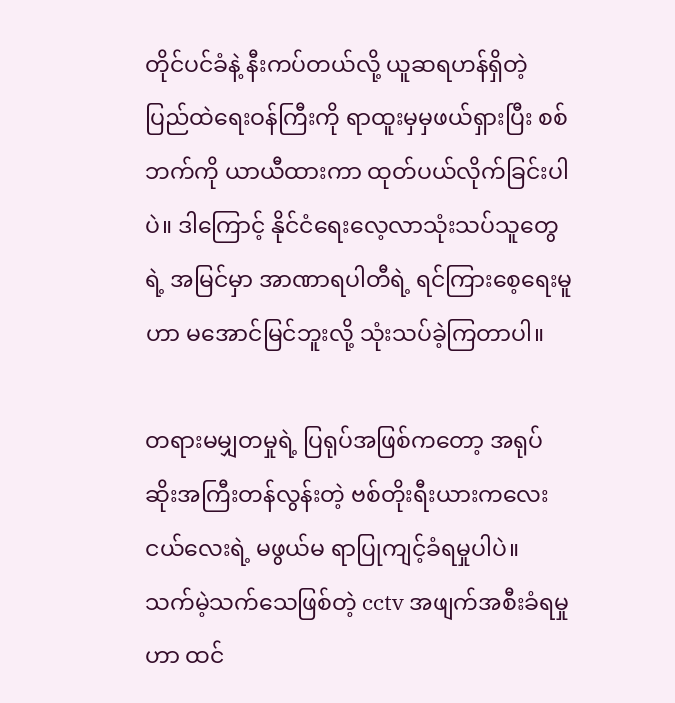တိုင်ပင်ခံနဲ့ နီးကပ်တယ်လို့ ယူဆရဟန်ရှိတဲ့ ပြည်ထဲရေးဝန်ကြီးကို ရာထူးမှမှဖယ်ရှားပြီး စစ်ဘက်ကို ယာယီထားကာ ထုတ်ပယ်လိုက်ခြင်းပါပဲ။ ဒါကြောင့် နိုင်ငံရေးလေ့လာသုံးသပ်သူတွေရဲ့ အမြင်မှာ အာဏာရပါတီရဲ့ ရင်ကြားစေ့ရေးမူဟာ မအောင်မြင်ဘူးလို့ သုံးသပ်ခဲ့ကြတာပါ။

တရားမမျှတမှုရဲ့ ပြရုပ်အဖြစ်ကတော့ အရုပ်ဆိုးအကြီးတန်လွန်းတဲ့ ဗစ်တိုးရီးယားကလေးငယ်လေးရဲ့ မဖွယ်မ ရာပြုကျင့်ခံရမှုပါပဲ။ သက်မဲ့သက်သေဖြစ်တဲ့ cctv အဖျက်အစီးခံရမှုဟာ ထင်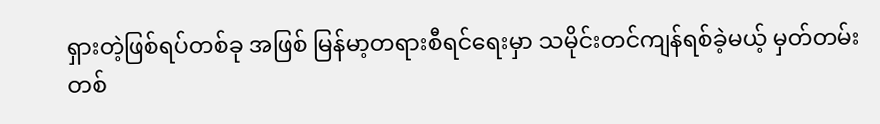ရှားတဲ့ဖြစ်ရပ်တစ်ခု အဖြစ် မြန်မာ့တရားစီရင်ရေးမှာ သမိုင်းတင်ကျန်ရစ်ခဲ့မယ့် မှတ်တမ်းတစ်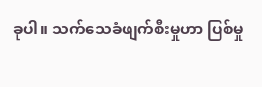ခုပါ။ သက်သေခံဖျက်စီးမှုဟာ ပြစ်မှု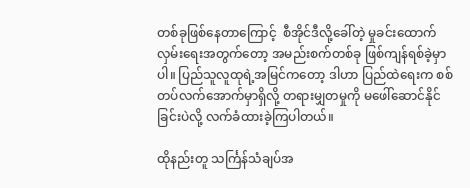တစ်ခုဖြစ်နေတာကြောင့်  စီအိုင်ဒီလို့ခေါ်တဲ့ မှုခင်းထောက်လှမ်းရေးအတွက်တော့ အမည်းစက်တစ်ခု ဖြစ်ကျန်ရစ်ခဲ့မှာပါ။ ပြည်သူလူထုရဲ့အမြင်ကတော့ ဒါဟာ ပြည်ထဲရေးက စစ်တပ်လက်အောက်မှာရှိလို့ တရားမျှတမှုကို မဖေါ်ဆောင်နိုင်ခြင်းပဲလို့ လက်ခံထားခဲ့ကြပါတယ်။

ထိုနည်းတူ သင်္ကြန်သံချပ်အ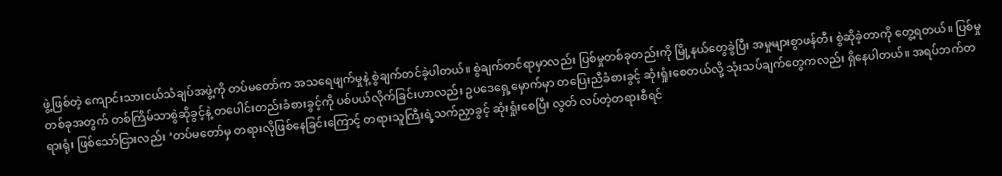ဖွဲ့ဖြစ်တဲ့ ကျောင်းသားငယ်သံချပ်အဖွဲ့ကို တပ်မတော်က အသရေဖျက်မှုနဲ့ စွဲချက်တင်ခဲ့ပါတယ်။ စွဲချက်တင်ရာမှာလည်း ပြစ်မှုတစ်ခုတည်းကို မြို့နယ်တွေခွဲပြီး အမှုများစွာဖန်တီး စွဲဆိုခဲ့တာကို တွေ့ရတယ်။ ပြစ်မှုတစ်ခုအတွက် တစ်ကြိမ်သာစွဲဆိုခွင့်နဲ့ တပေါင်းတည်းခံစားခွင့်ကို ပစ်ပယ်လိုက်ခြင်းဟာလည်း ဥပဒေရှေ့မှောက်မှာ တပြေးညီခံစားခွင့် ဆုံးရှုံးစေတယ်လို့ သုံးသပ်ချက်တွေကလည်း ရှိနေပါတယ်။ အရပ်ဘက်တရားရုံး ဖြစ်သော်ငြားလည်း ‘တပ်မတော်မှ တရားလိုဖြစ်နေခြင်းကြောင့် တရားသူကြီးရဲ့သက်ညှာခွင့် ဆုံးရှုံးစေပြီး လွတ် လပ်တဲ့တရားစီရင်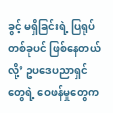ခွင့် မရှိခြင်းရဲ့ ပြရုပ်တစ်ခုပင် ဖြစ်နေတယ်လို့’ ဥပဒေပညာရှင်တွေရဲ့ ဝေဖန်မှုတွေက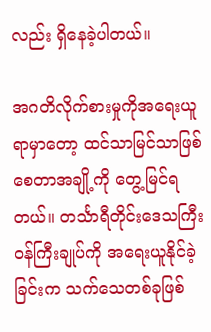လည်း ရှိနေခဲ့ပါတယ်။

အဂတိလိုက်စားမှုကိုအရေးယူရာမှာတော့ ထင်သာမြင်သာဖြစ်စေတာအချို့ကို တွေ့မြင်ရတယ်။ တင်္သာရီတိုင်းဒေသကြီး ဝန်ကြီးချုပ်ကို အရေးယူနိုင်ခဲ့ခြင်းက သက်သေတစ်ခုဖြစ်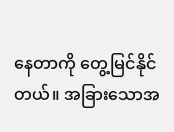နေတာကို တွေ့မြင်နိုင်တယ်။ အခြားသောအ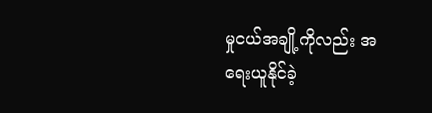မှုငယ်အချို့ကိုလည်း အရေးယူနိုင်ခဲ့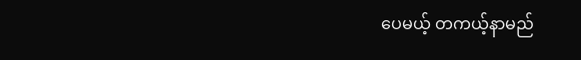ပေမယ့် တကယ့်နာမည်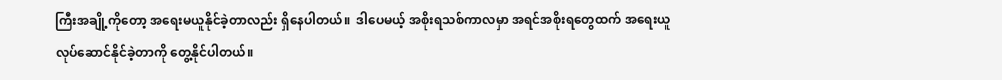ကြီးအချို့ကိုတော့ အရေးမယူနိုင်ခဲ့တာလည်း ရှိနေပါတယ်။  ဒါပေမယ့် အစိုးရသစ်ကာလမှာ အရင်အစိုးရတွေထက် အရေးယူလုပ်ဆောင်နိုင်ခဲ့တာကို တွေ့နိုင်ပါတယ်။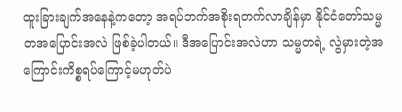ထူးခြားချက်အနေနဲ့ကတော့ အရပ်ဘက်အစိုးရတက်လာချိန်မှာ နိုင်ငံတော်သမ္မတအပြောင်းအလဲ ဖြစ်ခဲ့ပါတယ်။ ဒီအပြောင်းအလဲဟာ သမ္မတရဲ့ လွဲမှားတဲ့အကြောင်းကိစ္စရပ်ကြောင့်မဟုတ်ပဲ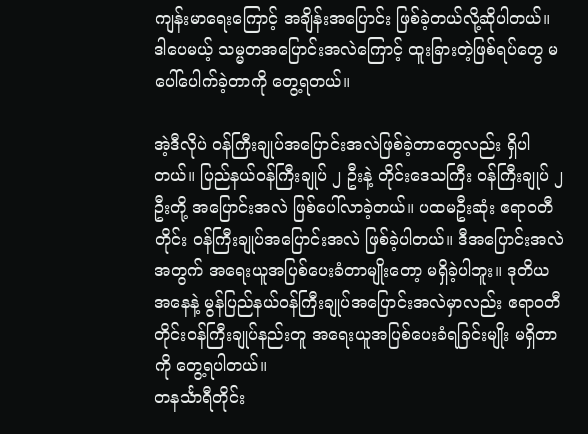ကျန်းမာရေးကြောင့် အချိန်းအပြောင်း ဖြစ်ခဲ့တယ်လို့ဆိုပါတယ်။ ဒါပေမယ့် သမ္မတအပြောင်းအလဲကြောင့် ထူးခြားတဲ့ဖြစ်ရပ်တွေ မပေါ်ပေါက်ခဲ့တာကို တွေ့ရတယ်။

အဲ့ဒီလိုပဲ ဝန်ကြီးချုပ်အပြောင်းအလဲဖြစ်ခဲ့တာတွေလည်း ရှိပါတယ်။ ပြည်နယ်ဝန်ကြီးချုပ် ၂ ဦးနဲ့ တိုင်းဒေသကြီး ဝန်ကြီးချုပ် ၂ ဦးတို့ အပြောင်းအလဲ ဖြစ်ပေါ်လာခဲ့တယ်။ ပထမဦးဆုံး ဧရာဝတီတိုင်း ဝန်ကြီးချုပ်အပြောင်းအလဲ ဖြစ်ခဲ့ပါတယ်။ ဒီအပြောင်းအလဲအတွက် အရေးယူအပြစ်ပေးခံတာမျိုးတော့ မရှိခဲ့ပါဘူး။ ဒုတိယအနေနဲ့ မွန်ပြည်နယ်ဝန်ကြီးချုပ်အပြောင်းအလဲမှာလည်း ဧရာဝတီတိုင်းဝန်ကြီးချုပ်နည်းတူ အရေးယူအပြစ်ပေးခံရခြင်းမျိုး မရှိတာကို တွေ့ရပါတယ်။
တနင်္သာရီတိုင်း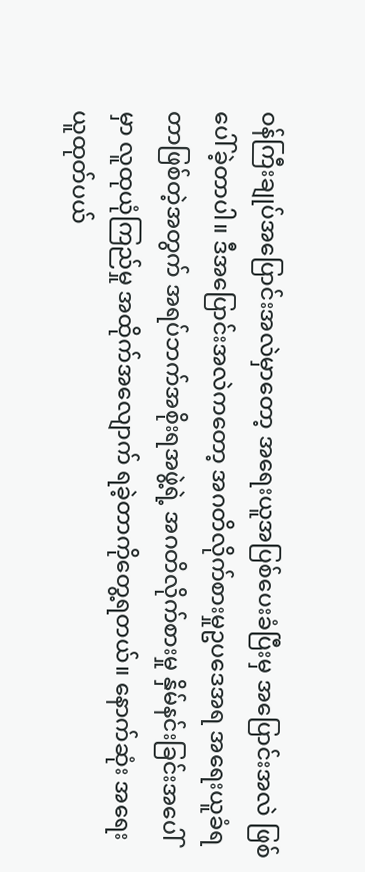ဝန်ကြီးချုပ်အပြောင်းအလဲမှာတော့ အရေးယူအပြစ်ပေးခံပြီးမှ အပြောင်းအလဲ ဖြစ်ပေါ်ခဲ့တာပါ။ ဒီအပြောင်းအလဲကတော့ အဂတိလိုက်စားမှုဥပဒေအရ အရေးယူခံရတာဖြစ်တဲ့အတွက် အရပ်ဘက်အစိုးရအဖွဲ့ရဲ့ အဂတိလိုက်စားမှု နှိမ်နင်းခြင်းအပေါ်မှာ လူထုယုံကြည်မှု အထိုက်အလျောက် ရခဲ့တာကိုတွေ့ရတယ်။ နောက်ဆုံး အရေးယူထုတ်ပယ်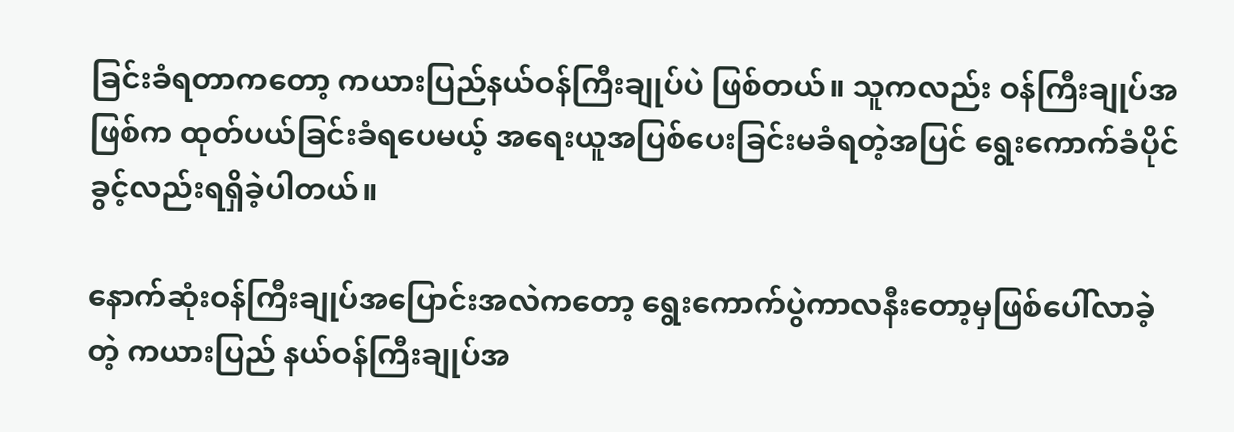ခြင်းခံရတာကတော့ ကယားပြည်နယ်ဝန်ကြီးချုပ်ပဲ ဖြစ်တယ်။ သူကလည်း ဝန်ကြီးချုပ်အဖြစ်က ထုတ်ပယ်ခြင်းခံရပေမယ့် အရေးယူအပြစ်ပေးခြင်းမခံရတဲ့အပြင် ရွေးကောက်ခံပိုင်ခွင့်လည်းရရှိခဲ့ပါတယ်။

နောက်ဆုံးဝန်ကြီးချုပ်အပြောင်းအလဲကတော့ ရွေးကောက်ပွဲကာလနီးတော့မှဖြစ်ပေါ်လာခဲ့တဲ့ ကယားပြည် နယ်ဝန်ကြီးချုပ်အ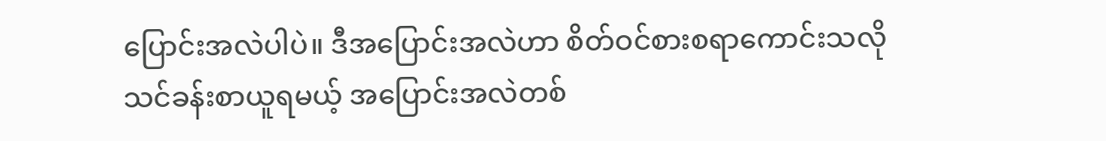ပြောင်းအလဲပါပဲ။ ဒီအပြောင်းအလဲဟာ စိတ်ဝင်စားစရာကောင်းသလို သင်ခန်းစာယူရမယ့် အပြောင်းအလဲတစ်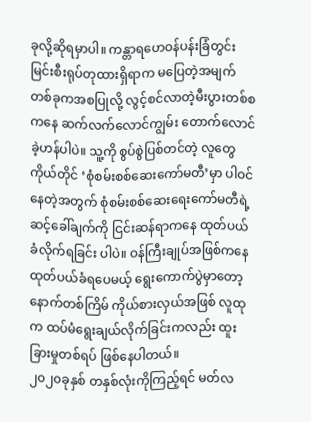ခုလို့ဆိုရမှာပါ။ ကန္တာရဟေဝန်ပန်းခြံတွင်း မြင်းစီးရုပ်တုထားရှိရာက မပြေတဲ့အမျက်တစ်ခုကအစပြုလို့ လွင့်စင်လာတဲ့မီးပွားတစ်စကနေ ဆက်လက်လောင်ကျွမ်း တောက်လောင်ခဲ့ဟန်ပါပဲ။ သူ့ကို စွပ်စွဲပြစ်တင်တဲ့ လူတွေကိုယ်တိုင် ‘စုံစမ်းစစ်ဆေးကော်မတီ’မှာ ပါဝင်နေတဲ့အတွက် စုံစမ်းစစ်ဆေးရေးကော်မတီရဲ့ ဆင့်ခေါ်ချက်ကို ငြင်းဆန်ရာကနေ ထုတ်ပယ် ခံလိုက်ရခြင်း ပါပဲ။ ဝန်ကြီးချုပ်အဖြစ်ကနေ ထုတ်ပယ်ခံရပေမယ့် ရွေးကောက်ပွဲမှာတော့ နောက်တစ်ကြိမ် ကိုယ်စားလှယ်အဖြစ် လူထုက ထပ်မံရွေးချယ်လိုက်ခြင်းကလည်း ထူးခြားမှုတစ်ရပ် ဖြစ်နေပါတယ်။
၂၀၂၀ခုနှစ် တနှစ်လုံးကိုကြည့်ရင် မတ်လ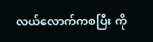လယ်လောက်ကစပြီး ကို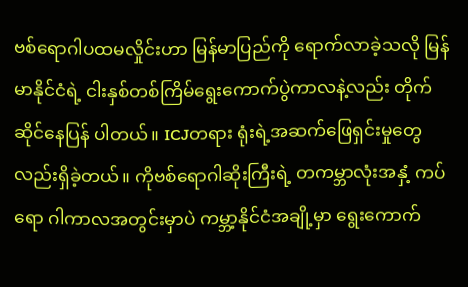ဗစ်ရောဂါပထမလှိုင်းဟာ မြန်မာပြည်ကို ရောက်လာခဲ့သလို မြန်မာနိုင်ငံရဲ့ ငါးနှစ်တစ်ကြိမ်ရွေးကောက်ပွဲကာလနဲ့လည်း တိုက်ဆိုင်နေပြန် ပါတယ်။ ICJတရား ရုံးရဲ့အဆက်ဖြေရှင်းမှုတွေလည်းရှိခဲ့တယ်။ ကိုဗစ်ရောဂါဆိုးကြီးရဲ့ တကမ္ဘာလုံးအနှံ့ ကပ်ရော ဂါကာလအတွင်းမှာပဲ ကမ္ဘာ့နိုင်ငံအချို့မှာ ရွေးကောက်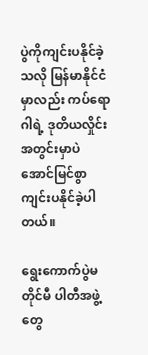ပွဲကိုကျင်းပနိုင်ခဲ့သလို မြန်မာနိုင်ငံမှာလည်း ကပ်ရောဂါရဲ့ ဒုတိယလှိုင်းအတွင်းမှာပဲ အောင်မြင်စွာကျင်းပနိုင်ခဲ့ပါတယ်။

ရွေးကောက်ပွဲမတိုင်မီ ပါတီအဖွဲ့တွေ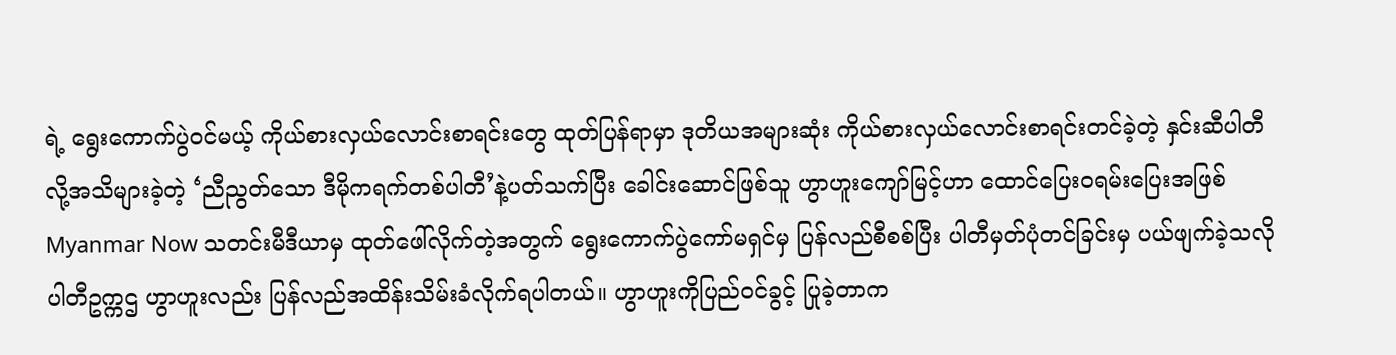ရဲ့ ရွေးကောက်ပွဲဝင်မယ့် ကိုယ်စားလှယ်လောင်းစာရင်းတွေ ထုတ်ပြန်ရာမှာ ဒုတိယအများဆုံး ကိုယ်စားလှယ်လောင်းစာရင်းတင်ခဲ့တဲ့ နှင်းဆီပါတီလို့အသိများခဲ့တဲ့ ‘ညီညွတ်သော ဒီမိုကရက်တစ်ပါတီ’နဲ့ပတ်သက်ပြီး ခေါင်းဆောင်ဖြစ်သူ ဟွာဟူးကျော်မြင့်ဟာ ထောင်ပြေးဝရမ်းပြေးအဖြစ် Myanmar Now သတင်းမီဒီယာမှ ထုတ်ဖေါ်လိုက်တဲ့အတွက် ရွေးကောက်ပွဲကော်မရှင်မှ ပြန်လည်စီစစ်ပြီး ပါတီမှတ်ပုံတင်ခြင်းမှ ပယ်ဖျက်ခဲ့သလို ပါတီဥက္ကဌ ဟွာဟူးလည်း ပြန်လည်အထိန်းသိမ်းခံလိုက်ရပါတယ်။ ဟွာဟူးကိုပြည်ဝင်ခွင့် ပြုခဲ့တာက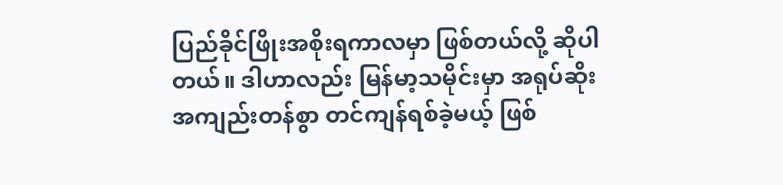ပြည်ခိုင်ဖြိုးအစိုးရကာလမှာ ဖြစ်တယ်လို့ ဆိုပါတယ်။ ဒါဟာလည်း မြန်မာ့သမိုင်းမှာ အရုပ်ဆိုးအကျည်းတန်စွာ တင်ကျန်ရစ်ခဲ့မယ့် ဖြစ်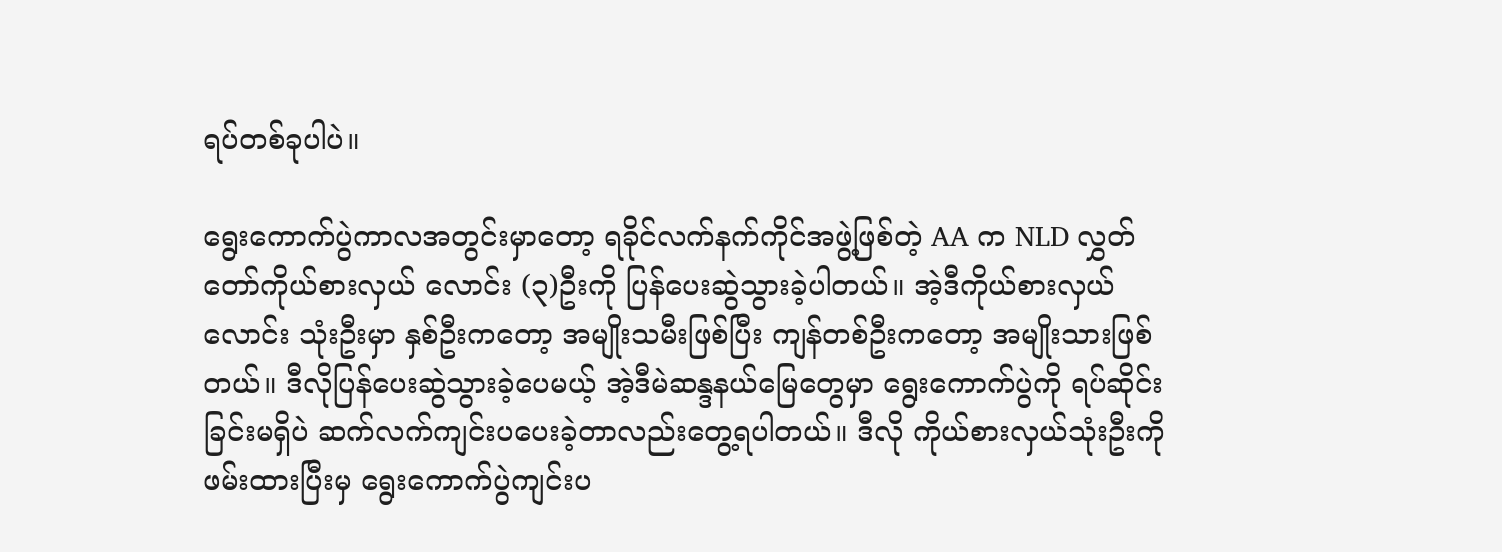ရပ်တစ်ခုပါပဲ။

ရွေးကောက်ပွဲကာလအတွင်းမှာတော့ ရခိုင်လက်နက်ကိုင်အဖွဲ့ဖြစ်တဲ့ AA က NLD လွှတ်တော်ကိုယ်စားလှယ် လောင်း (၃)ဦးကို ပြန်ပေးဆွဲသွားခဲ့ပါတယ်။ အဲ့ဒီကိုယ်စားလှယ်လောင်း သုံးဦးမှာ နှစ်ဦးကတော့ အမျိုးသမီးဖြစ်ပြီး ကျန်တစ်ဦးကတော့ အမျိုးသားဖြစ်တယ်။ ဒီလိုပြန်ပေးဆွဲသွားခဲ့ပေမယ့် အဲ့ဒီမဲဆန္ဒနယ်မြေတွေမှာ ရွေးကောက်ပွဲကို ရပ်ဆိုင်းခြင်းမရှိပဲ ဆက်လက်ကျင်းပပေးခဲ့တာလည်းတွေ့ရပါတယ်။ ဒီလို ကိုယ်စားလှယ်သုံးဦးကို ဖမ်းထားပြီးမှ ရွေးကောက်ပွဲကျင်းပ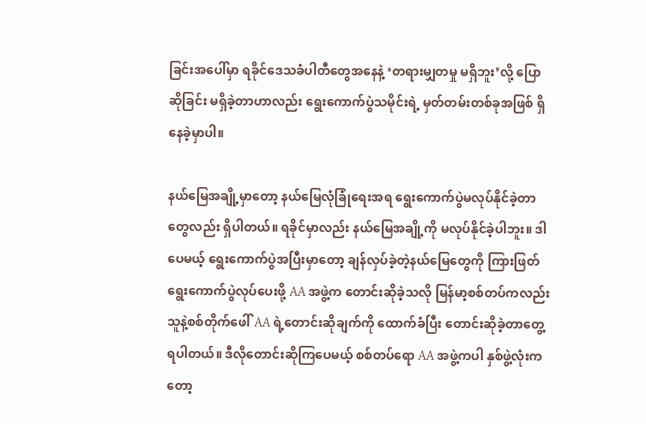ခြင်းအပေါ်မှာ ရခိုင်ဒေသခံပါတီတွေအနေနဲ့ ‘တရားမျှတမှု မရှိဘူး’လို့ ပြောဆိုခြင်း မရှိခဲ့တာဟာလည်း ရွေးကောက်ပွဲသမိုင်းရဲ့ မှတ်တမ်းတစ်ခုအဖြစ် ရှိနေခဲ့မှာပါ။

နယ်မြေအချို့မှာတော့ နယ်‌မြေလုံခြုံရေးအရ ရွေးကောက်ပွဲမလုပ်နိုင်ခဲ့တာတွေလည်း ရှိပါတယ်။ ရခိုင်မှာလည်း နယ်မြေအချို့ကို မလုပ်နိုင်ခဲ့ပါဘူး။ ဒါပေမယ့် ရွေးကောက်ပွဲအပြီးမှာတော့ ချန်လှပ်ခဲ့တဲ့နယ်မြေတွေကို ကြားဖြတ်ရွေးကောက်ပွဲလုပ်ပေးဖို့ AA အဖွဲ့က တောင်းဆိုခဲ့သလို မြန်မာ့စစ်တပ်ကလည်း သူနဲ့စစ်တိုက်ဖေါ် AA ရဲ့တောင်းဆိုချက်ကို ထောက်ခံပြီး တောင်းဆိုခဲ့တာတွေ့ရပါတယ်။ ဒီလိုတောင်းဆိုကြပေမယ့် စစ်တပ်ရော AA အဖွဲ့ကပါ နှစ်ဖွဲ့လုံးကတော့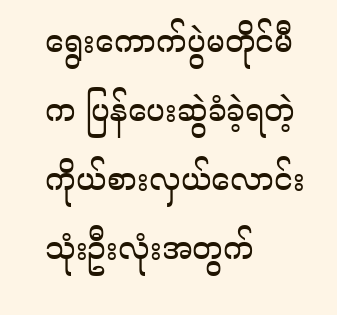ရွေးကောက်ပွဲမတိုင်မီက ပြန်ပေးဆွဲခံခဲ့ရတဲ့ ကိုယ်စားလှယ်လောင်းသုံးဦးလုံးအတွက်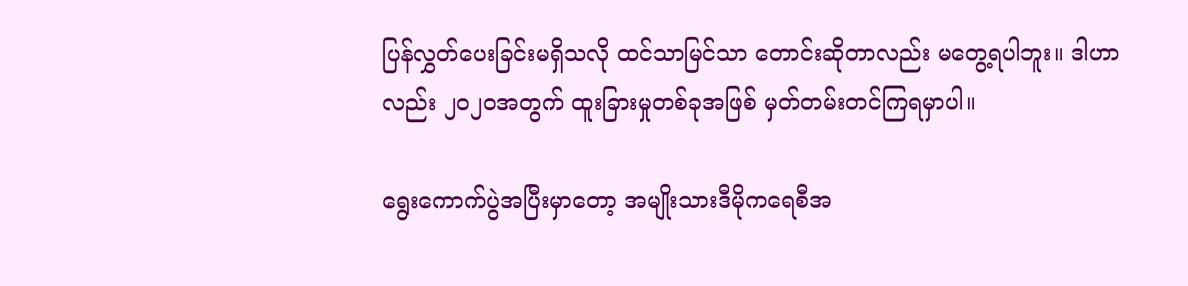ပြန်လွှတ်ပေးခြင်းမရှိသလို ထင်သာမြင်သာ တောင်းဆိုတာလည်း မတွေ့ရပါဘူး။ ဒါဟာလည်း ၂၀၂၀အတွက် ထူးခြားမှုတစ်ခုအဖြစ် မှတ်တမ်းတင်ကြရမှာပါ။

ရွေးကောက်ပွဲအပြီးမှာတော့ အမျိုးသားဒီမိုကရေစီအ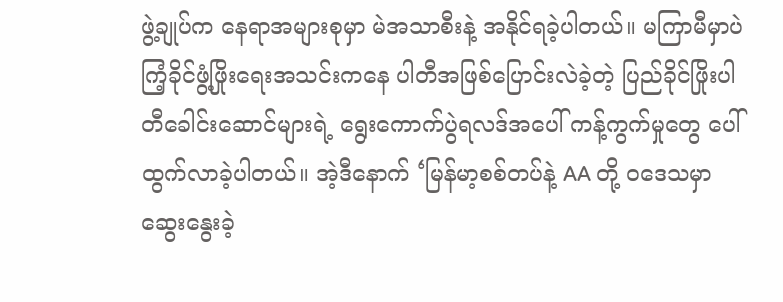ဖွဲ့ချုပ်က နေရာအများစုမှာ မဲအသာစီးနဲ့ အနိုင်ရခဲ့ပါတယ်။ မကြာမီမှာပဲ ကြံ့ခိုင်ဖွံ့ဖြိုးရေးအသင်းကနေ ပါတီအဖြစ်ပြောင်းလဲခဲ့တဲ့ ပြည်ခိုင်ဖြိုးပါတီခေါင်းဆောင်များရဲ့ ရွေးကောက်ပွဲရလဒ်အပေါ် ကန့်ကွက်မှုတွေ ပေါ်ထွက်လာခဲ့ပါတယ်။ အဲ့ဒီနောက် ‘မြန်မာ့စစ်တပ်နဲ့ AA တို့ ဝဒေသမှာ ဆွေးနွေးခဲ့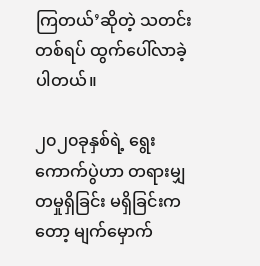ကြတယ်’ဆိုတဲ့ သတင်းတစ်ရပ် ထွက်ပေါ်လာခဲ့ပါတယ်။

၂၀၂၀ခုနှစ်ရဲ့ ရွေးကောက်ပွဲဟာ တရားမျှတမှုရှိခြင်း မရှိခြင်းကတော့ မျက်မှောက်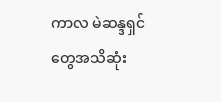ကာလ မဲဆန္ဒရှင်တွေအသိဆုံး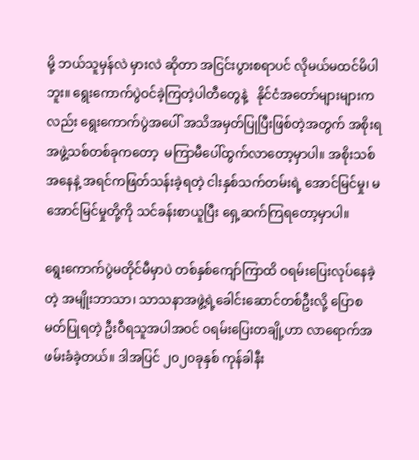မို့ ဘယ်သူမှန်လဲ မှားလဲ ဆိုတာ အငြင်းပွားစရာပင် လိုမယ်မထင်မိပါဘူး။ ရွေးကောက်ပွဲဝင်ခဲ့ကြတဲ့ပါတီတွေနဲ့   နိုင်ငံအတော်များများကလည်း ရွေးကောက်ပွဲအပေါ် အသိအမှတ်ပြုပြီးဖြစ်တဲ့အတွက် အစိုးရအဖွဲ့သစ်တစ်ခုကတော့  မကြာမီပေါ်ထွက်လာတော့မှာပါ။ အစိုးသစ်အနေနဲ့ အရင်ကဖြတ်သန်းခဲ့ရတဲ့ ငါးနှစ်သက်တမ်းရဲ့ အောင်မြင်မှု၊ မအောင်မြင်မှုတို့ကို သင်ခန်းစာယူပြီး ရှေ့ဆက်ကြရတော့မှာပါ။

ရွေးကောက်ပွဲမတိုင်မီမှာပဲ တစ်နှစ်ကျော်ကြာထိ ဝရမ်းပြေးလုပ်နေခဲ့တဲ့ အမျိုးဘာသာ၊ သာသနာအဖွဲ့ရဲ့ခေါင်းဆောင်တစ်ဦးလို့ ပြောစမတ်ပြုရတဲ့ ဦးဝီရသူအပါအဝင် ဝရမ်းပြေးတချို့ဟာ လာရောက်အဖမ်းခံခဲ့တယ်။ ဒါအပြင် ၂၀၂၀ခုနှစ် ကုန်ခါနီး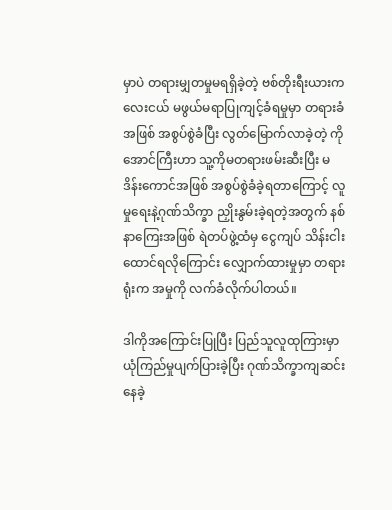မှာပဲ တရားမျှတမှုမရရှိခဲ့တဲ့ ဗစ်တိုးရီးယားကလေးငယ် မဖွယ်မရာပြုကျင့်ခံရမှုမှာ တရားခံအဖြစ် အစွပ်စွဲခံပြီး လွတ်မြောက်လာခဲ့တဲ့ ကိုအောင်ကြီးဟာ သူ့ကိုမတရားဖမ်းဆီးပြီး မဒိန်းကောင်အဖြစ် အစွပ်စွဲခံခဲ့ရတာကြောင့် လူမှုရေးနဲ့ဂုဏ်သိက္ခာ ညှိုးနွမ်းခဲ့ရတဲ့အတွက် နစ်နာကြေးအဖြစ် ရဲတပ်ဖွဲ့ထံမှ ငွေကျပ် သိန်းငါးထောင်ရလိုကြောင်း လျှောက်ထားမှုမှာ တရားရုံးက အမှုကို လက်ခံလိုက်ပါတယ်။

ဒါကိုအကြောင်းပြုပြီး ပြည်သူလူထုကြားမှာ ယုံကြည်မှုပျက်ပြားခဲ့ပြီး ဂုဏ်သိက္ခာကျဆင်းနေခဲ့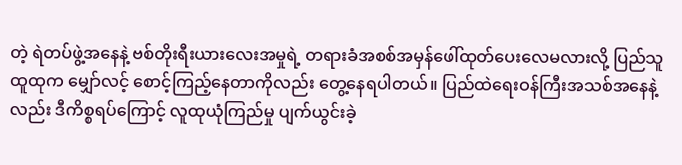တဲ့ ရဲတပ်ဖွဲ့အနေနဲ့ ဗစ်တိုးရီးယားလေးအမှုရဲ့ တရားခံအစစ်အမှန်ဖေါ်ထုတ်ပေးလေမလားလို့ ပြည်သူထူထုက မျှော်လင့် စောင့်ကြည့်နေတာကိုလည်း တွေ့နေရပါတယ်။ ပြည်ထဲရေးဝန်ကြီးအသစ်အနေနဲ့လည်း ဒီကိစ္စရပ်ကြောင့် လူထုယုံကြည်မှု ပျက်ယွင်းခဲ့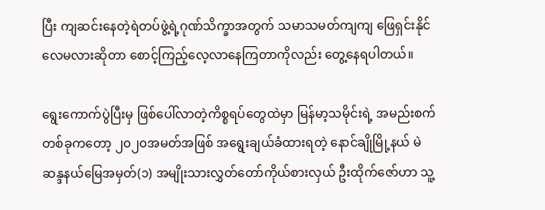ပြီး ကျဆင်းနေတဲ့ရဲတပ်ဖွဲ့ရဲ့ဂုဏ်သိက္ခာအတွက် သမာသမတ်ကျကျ ဖြေရှင်းနိုင်လေမလားဆိုတာ စောင့်ကြည့်လေ့လာနေကြတာကိုလည်း တွေ့နေရပါတယ်။

ရွေးကောက်ပွဲပြီးမှ ဖြစ်ပေါ်လာတဲ့ကိစ္စရပ်တွေထဲမှာ မြန်မာ့သမိုင်းရဲ့ အမည်းစက်တစ်ခုကတော့ ၂၀၂၀အမတ်အဖြစ် အရွေးချယ်ခံထားရတဲ့ နောင်ချိုမြို့နယ် မဲဆန္ဒနယ်မြေအမှတ်(၁) အမျိုးသားလွှတ်တော်ကိုယ်စားလှယ် ဦးထိုက်ဇော်ဟာ သူ့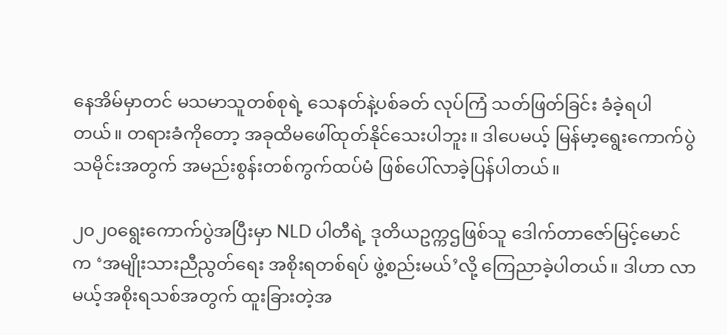နေအိမ်မှာတင် မသမာသူတစ်စုရဲ့ သေနတ်နဲ့ပစ်ခတ် လုပ်ကြံ သတ်ဖြတ်ခြင်း ခံခဲ့ရပါတယ်။ တရားခံကိုတော့ အခုထိမဖေါ်ထုတ်နိုင်သေးပါဘူး။ ဒါပေမယ့် မြန်မာ့ရွေးကောက်ပွဲသမိုင်းအတွက် အမည်းစွန်းတစ်ကွက်ထပ်မံ ဖြစ်ပေါ်လာခဲ့ပြန်ပါတယ်။

၂၀၂၀ရွေးကောက်ပွဲအပြီးမှာ NLD ပါတီရဲ့ ဒုတိယဥက္ကဌဖြစ်သူ ဒေါက်တာဇော်မြင့်မောင်က ‘အမျိုးသားညီညွတ်ရေး အစိုးရတစ်ရပ် ဖွဲ့စည်းမယ်’လို့ ကြေညာခဲ့ပါတယ်။ ဒါဟာ လာမယ့်အစိုးရသစ်အတွက် ထူးခြားတဲ့အ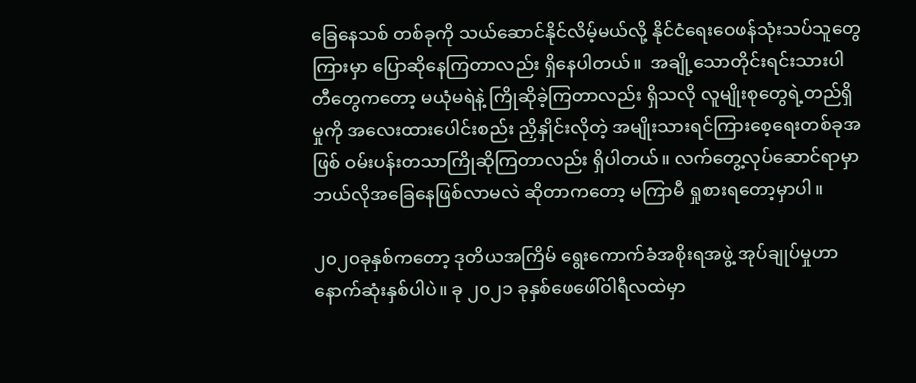ခြေနေသစ် တစ်ခုကို သယ်ဆောင်နိုင်လိမ့်မယ်လို့ နိုင်ငံရေးဝေဖန်သုံးသပ်သူတွေကြားမှာ ပြောဆိုနေကြတာလည်း ရှိနေပါတယ်။  အချို့သောတိုင်းရင်းသားပါတီတွေကတော့ မယုံမရဲနဲ့ ကြိုဆိုခဲ့ကြတာလည်း ရှိသလို လူမျိုးစုတွေရဲ့တည်ရှိမှုကို အလေးထားပေါင်းစည်း ညှိနှိုင်းလိုတဲ့ အမျိုးသားရင်ကြားစေ့ရေးတစ်ခုအဖြစ် ဝမ်းပန်းတသာကြိုဆိုကြတာလည်း ရှိပါတယ်။ လက်တွေ့လုပ်ဆောင်ရာမှာ ဘယ်လိုအခြေနေဖြစ်လာမလဲ ဆိုတာကတော့ မကြာမီ ရှုစားရတော့မှာပါ။

၂၀၂၀ခုနှစ်ကတော့ ဒုတိယအကြိမ် ရွေးကောက်ခံအစိုးရအဖွဲ့ အုပ်ချုပ်မှုဟာ နောက်ဆုံးနှစ်ပါပဲ။ ခု ၂၀၂၁ ခုနှစ်ဖေဖေါ်ဝါရီလထဲမှာ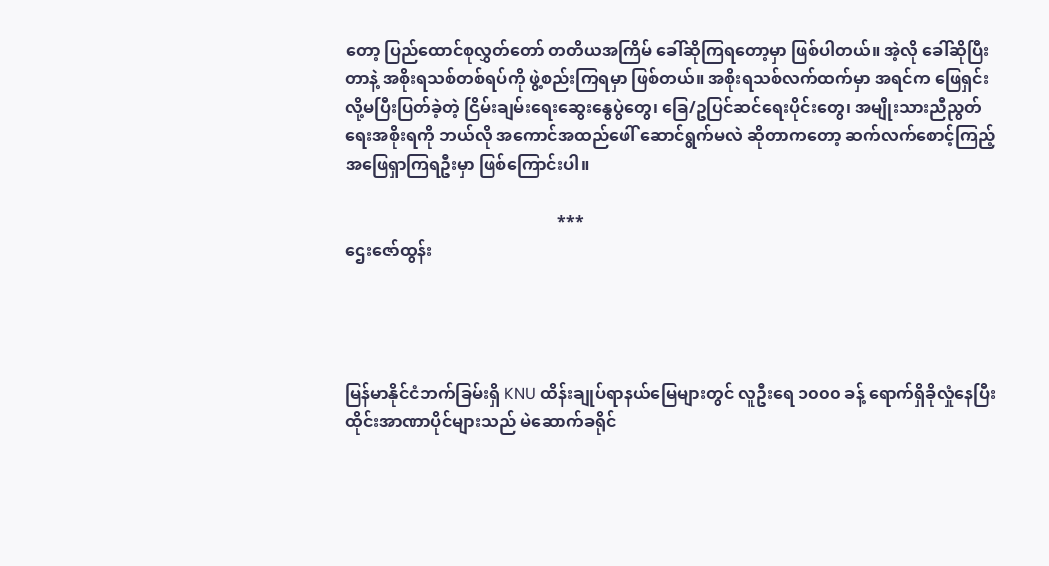တော့ ပြည်ထောင်စုလွှတ်တော် တတိယအကြိမ် ခေါ်ဆိုကြရတော့မှာ ဖြစ်ပါတယ်။ အဲ့လို ခေါ်ဆိုပြီးတာနဲ့ အစိုးရသစ်တစ်ရပ်ကို ဖွဲ့စည်းကြရမှာ ဖြစ်တယ်။ အစိုးရသစ်လက်ထက်မှာ အရင်က ဖြေရှင်းလို့မပြီးပြတ်ခဲ့တဲ့ ငြိမ်းချမ်းရေးဆွေးနွေပွဲတွေ၊ ခြေ/ဥပြင်ဆင်ရေးပိုင်းတွေ၊ အမျိုးသားညီညွတ်ရေးအစိုးရကို ဘယ်လို အကောင်အထည်ဖေါ် ဆောင်ရွက်မလဲ ဆိုတာကတော့ ဆက်လက်စောင့်ကြည့် အဖြေရှာကြရဦးမှာ ဖြစ်ကြောင်းပါ။

                                                   ***
ဌေးဇော်ထွန်း




မြန်မာနိုင်ငံဘက်ခြမ်းရှိ KNU ထိန်းချုပ်ရာနယ်မြေများတွင် လူဦးရေ ၁၀၀၀ ခန့် ရောက်ရှိခိုလှုံနေပြီး  ထိုင်းအာဏာပိုင်များသည် မဲဆောက်ခရိုင်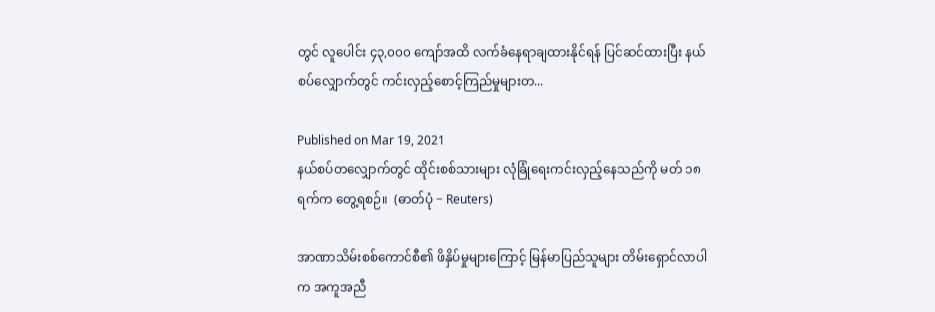တွင် လူပေါင်း ၄၃,၀၀၀ ကျော်အထိ လက်ခံနေရာချထားနိုင်ရန် ပြင်ဆင်ထားပြီး နယ်စပ်လျှောက်တွင် ကင်းလှည့်စောင့်ကြည်မှုများတ...

Published on Mar 19, 2021
နယ်စပ်တလျှောက်တွင် ထိုင်းစစ်သားများ လုံခြုံရေးကင်းလှည့်နေသည်ကို မတ် ၁၈ ရက်က တွေ့ရစဉ်။  (ဓာတ်ပုံ − Reuters)

အာဏာသိမ်းစစ်ကောင်စီ၏ ဖိနှိပ်မှုများကြောင့် မြန်မာပြည်သူများ တိမ်းရှောင်လာပါက အကူအညီ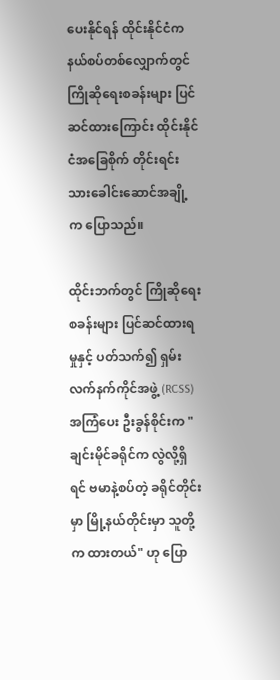ပေးနိုင်ရန် ထိုင်းနိုင်ငံက နယ်စပ်တစ်လျှောက်တွင် ကြိုဆိုရေးစခန်းများ ပြင်ဆင်ထားကြောင်း ထိုင်းနိုင်ငံအခြေစိုက် တိုင်းရင်းသားခေါင်းဆောင်အချို့က ပြောသည်။

ထိုင်းဘက်တွင် ကြိုဆိုရေးစခန်းများ ပြင်ဆင်ထားရမှုနှင့် ပတ်သက်၍ ရှမ်းလက်နက်ကိုင်အဖွဲ့ (RCSS) အကြံပေး ဦးခွန်စိုင်းက "ချင်းမိုင်ခရိုင်က လွဲလို့ရှိရင် ဗမာနဲ့စပ်တဲ့ ခရိုင်တိုင်းမှာ မြို့နယ်တိုင်းမှာ သူတို့က ထားတယ်" ဟု ပြော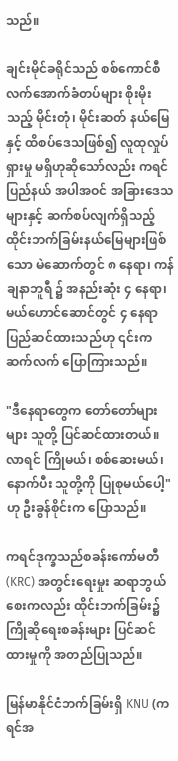သည်။

ချင်းမိုင်ခရိုင်သည် စစ်ကောင်စီ လက်အောက်ခံတပ်များ စိုးမိုးသည့် မိုင်းတုံ၊ မိုင်းဆတ် နယ်မြေနှင့် ထိစပ်ဒေသဖြစ်၍ လူထုလှုပ်ရှားမှု မရှိဟုဆိုသော်လည်း ကရင်ပြည်နယ် အပါအဝင် အခြားဒေသများနှင့် ဆက်စပ်လျက်ရှိသည့် ထိုင်းဘက်ခြမ်းနယ်မြေများဖြစ်သော မဲ‌ဆောက်တွင် ၈ နေရာ၊ ကန်ချနာဘူရီ ၌ အနည်းဆုံး ၄ နေရာ၊ မယ်ဟောင်ဆောင်တွင် ၄ နေရာ ပြည်ဆင်ထားသည်ဟု ၎င်းက ဆက်လက် ပြောကြားသည်။

"ဒီနေရာတွေက တော်တော်များများ သူတို့ ပြင်ဆင်ထားတယ်။ လာရင် ကြိုမယ်၊ စစ်ဆေးမယ်၊ နောက်ပီး သူတို့ကို ပြုစုမယ်ပေါ့" ဟု ဦးခွန်စိုင်းက ပြောသည်။

ကရင်ဒုက္ခသည်စခန်းကော်မတီ (KRC) အတွင်းရေးမှုး ဆရာဘွယ်စေးကလည်း ထိုင်းဘက်ခြမ်း၌ ကြိုဆိုရေးစခန်းများ ပြင်ဆင်ထားမှုကို အတည်ပြုသည်။

မြန်မာနိုင်ငံဘက်ခြမ်းရှိ KNU (ကရင်အ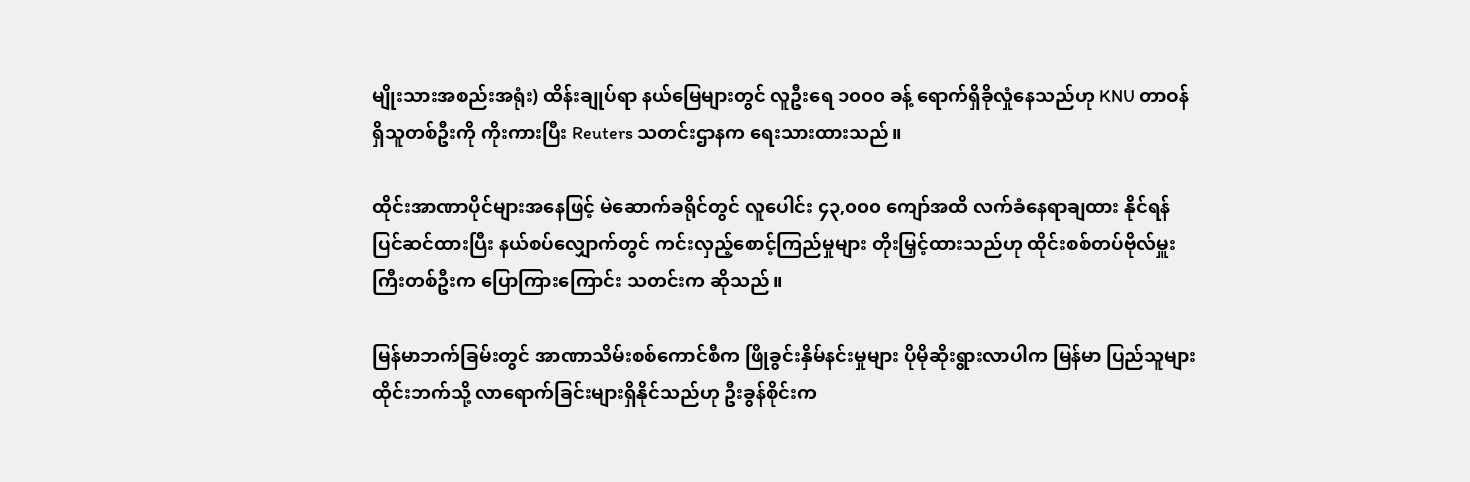မျိုးသားအစည်းအရုံး) ထိန်းချုပ်ရာ နယ်မြေများတွင် လူဦးရေ ၁၀၀၀ ခန့် ရောက်ရှိခိုလှုံနေသည်ဟု KNU တာဝန်ရှိသူတစ်ဦးကို ကိုးကားပြီး Reuters သတင်းဌာနက ရေးသားထားသည်။

ထိုင်းအာဏာပိုင်များအနေဖြင့် မဲဆောက်ခရိုင်တွင် လူပေါင်း ၄၃,၀၀၀ ကျော်အထိ လက်ခံနေရာချထား နိုင်ရန် ပြင်ဆင်ထားပြီး နယ်စပ်လျှောက်တွင် ကင်းလှည့်စောင့်ကြည်မှုများ တိုးမြှင့်ထားသည်ဟု ထိုင်းစစ်တပ်ဗိုလ်မှူးကြီးတစ်ဦးက ပြောကြားကြောင်း သတင်းက ဆိုသည်။

မြန်မာဘက်ခြမ်းတွင် အာဏာသိမ်းစစ်ကောင်စီက ဖြိုခွင်းနှိမ်နင်းမှုများ ပိုမိုဆိုးရွားလာပါက မြန်မာ ပြည်သူများ ထိုင်းဘက်သို့ လာရောက်ခြင်းများရှိနိုင်သည်ဟု ဦးခွန်စိုင်းက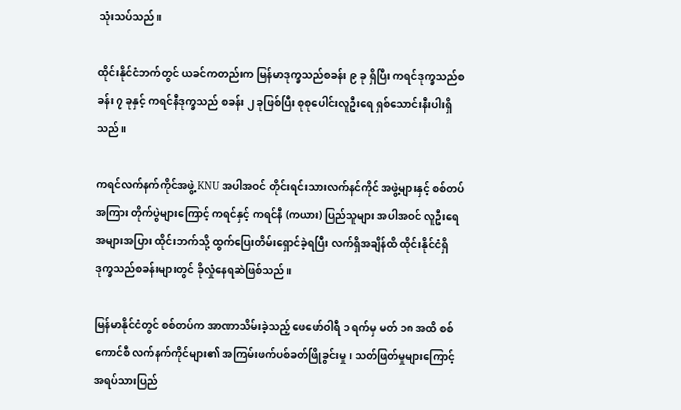သုံးသပ်သည်။

ထိုင်းနိုင်ငံဘက်တွင် ယခင်ကတည်းက မြန်မာဒုက္ခသည်စခန်း ၉ ခု ရှိပြီး ကရင်ဒုက္ခသည်စခန်း ၇ ခုနှင့် ကရင်နီဒုက္ခသည် စခန်း ၂ ခုဖြစ်ပြီး စုစုပေါင်းလူဦးရေ ရှစ်သောင်းနီးပါးရှိသည်။

ကရင်လက်နက်ကိုင်အဖွဲ့ KNU အပါအဝင် တိုင်းရင်းသားလက်နင်ကိုင် အဖွဲ့များနှင့် စစ်တပ်အကြား တိုက်ပွဲများကြောင့် ကရင်နှင့် ကရင်နီ (ကယား) ပြည်သူများ အပါအဝင် လူဦးရေ အများအပြား ထိုင်းဘက်သို့ ထွက်ပြေးတိမ်းရှောင်ခဲ့ရပြီး လက်ရှိအချိန်ထိ ထိုင်းနိုင်ငံရှိ ဒုက္ခသည်စခန်းများတွင် ခိုလှုံနေရဆဲဖြစ်သည်။

မြန်မာနိုင်ငံတွင် စစ်တပ်က အာဏာသိမ်းခဲ့သည့် ဖေဖော်ဝါရီ ၁ ရက်မှ မတ် ၁၈ အထိ စစ်ကောင်စီ လက်နက်ကိုင်များ၏ အကြမ်းဖက်ပစ်ခတ်ဖြိုခွင်းမှု၊ သတ်ဖြတ်မှုများကြောင့် အရပ်သားပြည်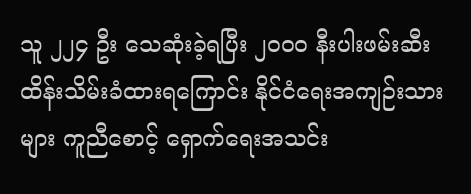သူ ၂၂၄ ဦး သေဆုံးခဲ့ရပြီး ၂၀၀၀ နီးပါးဖမ်းဆီးထိန်းသိမ်းခံထားရကြောင်း နိုင်ငံရေးအကျဉ်းသားများ ကူညီစောင့် ရှောက်ရေးအသင်း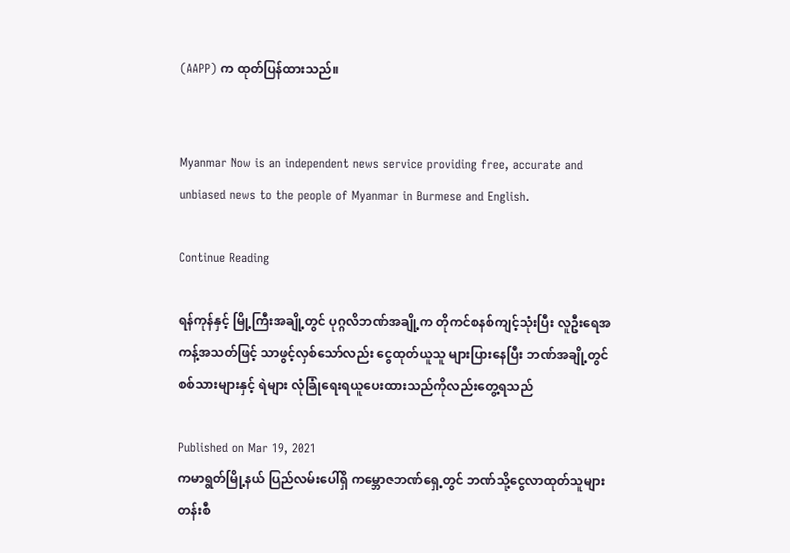(AAPP) က ထုတ်ပြန်ထားသည်။


Myanmar Now is an independent news service providing free, accurate and unbiased news to the people of Myanmar in Burmese and English.

Continue Reading

ရန်ကုန်နှင့် မြို့ကြီးအချို့တွင် ပုဂ္ဂလိဘဏ်အချို့က တိုကင်စနစ်ကျင့်သုံးပြီး လူဦးရေအကန့်အသတ်ဖြင့် သာဖွင့်လှစ်သော်လည်း ငွေထုတ်ယူသူ များပြားနေပြီး ဘဏ်အချို့တွင် စစ်သားများနှင့် ရဲများ လုံခြုံရေးရယူပေးထားသည်ကိုလည်းတွေ့ရသည်

Published on Mar 19, 2021
ကမာရွတ်မြို့နယ် ပြည်လမ်းပေါ်ရှိ ကမ္ဘောဇဘဏ်ရှေ့တွင် ဘဏ်သို့ငွေလာထုတ်သူများ တန်းစီ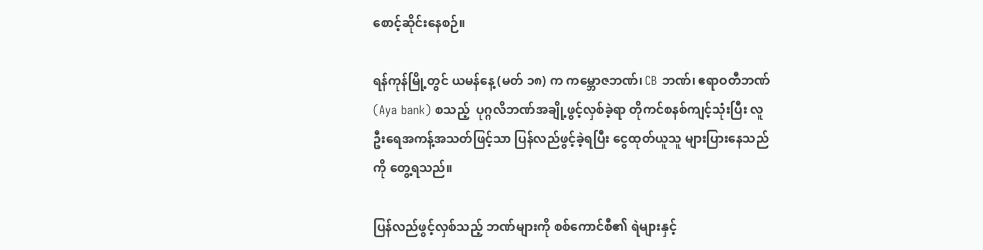စောင့်ဆိုင်းနေစဉ်။

ရန်ကုန်မြို့တွင် ယမန်နေ့ (မတ် ၁၈) က ကမ္ဘောဇဘဏ်၊ CB ဘဏ်၊ ဧရာဝတီဘဏ်(Aya bank) စသည့်  ပုဂ္ဂလိဘဏ်အချို့ဖွင့်လှစ်ခဲ့ရာ တိုကင်စနစ်ကျင့်သုံးပြီး လူဦးရေအကန့်အသတ်ဖြင့်သာ ပြန်လည်ဖွင့်ခဲ့ရပြီး ငွေထုတ်ယူသူ များပြားနေသည်ကို တွေ့ရသည်။

ပြန်လည်ဖွင့်လှစ်သည့် ဘဏ်များကို စစ်ကောင်စီ၏ ရဲများနှင့်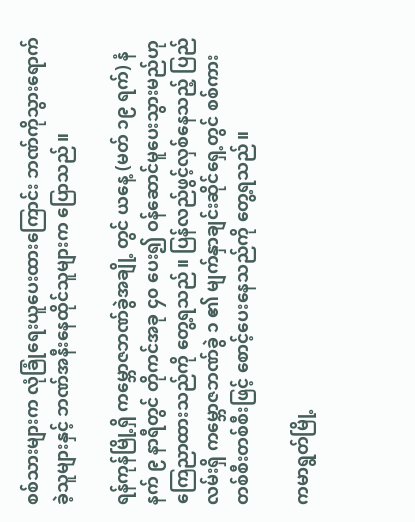စစ်သားများက လုံခြုံရေးယူပေးထားကြောင်း ဘဏ်ကိုသွားရောက်ခဲ့သူများနှင့် ဘဏ်အနီးနေထိုင်သူများက ပြောသည်။

ရန်ကုန်မြို့ရှိ ကမ္ဘောဇဘဏ်ခွဲအချို့ တွင် ယနေ့ (မတ် ၁၉ ရက်) နံနက် ၉ နာရီတွင် တိုကင်အခု ၄၀ ပေး၍ ဝန်ဆောင်မူပေးသွားမည်ဟုကြေညာထားသည်ကို တွေ့ရသည်။ ပြန်လည်ဖွင့်လှစ်နေသည့် ပြည်လမ်းရှိ ကမ္ဘောဇဘဏ်ခွဲ ၁ ၏ မျက်နှာချင်းဆိုင်ရှေ့တွင် စစ်ကားတစ်စီးတစ်စီးဖြင့် စောင့်ပေးနေသည်ကို တွေ့ရသည်။

ကမာရွတ်မြို့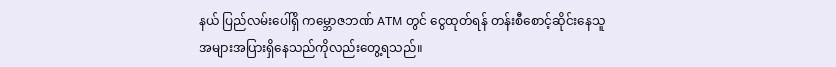နယ် ပြည်လမ်းပေါ်ရှိ ကမ္ဘောဇဘဏ် ATM တွင် ငွေထုတ်ရန် တန်းစီစောင့်ဆိုင်းနေသူ အများအပြားရှိနေသည်ကိုလည်းတွေ့ရသည်။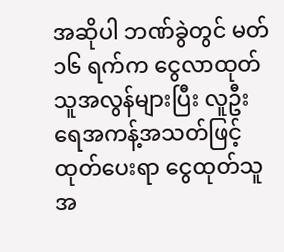အဆိုပါ ဘဏ်ခွဲတွင် မတ် ၁၆ ရက်က ငွေလာထုတ်သူအလွန်များပြီး လူဦးရေအကန့်အသတ်ဖြင့်ထုတ်ပေးရာ ငွေထုတ်သူအ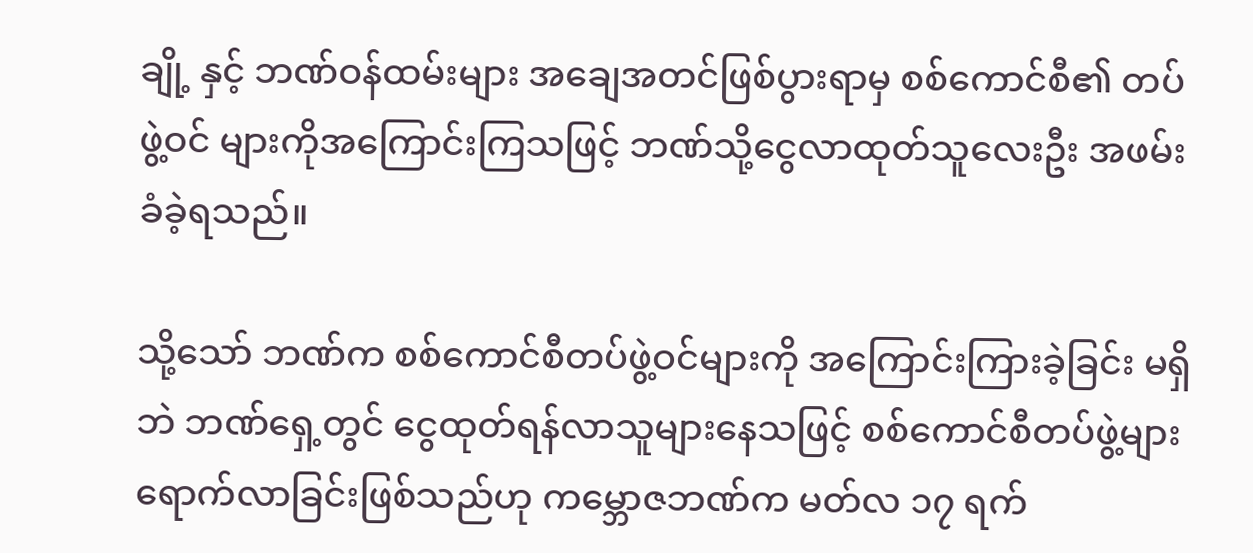ချို့ နှင့် ဘဏ်ဝန်ထမ်းများ အချေအတင်ဖြစ်ပွားရာမှ စစ်ကောင်စီ၏ တပ်ဖွဲ့ဝင် များကိုအကြောင်းကြသဖြင့် ဘဏ်သို့ငွေလာထုတ်သူလေးဦး အဖမ်းခံခဲ့ရသည်။

သို့သော် ဘဏ်က စစ်ကောင်စီတပ်ဖွဲ့ဝင်များကို အကြောင်းကြားခဲ့ခြင်း မရှိဘဲ ဘဏ်ရှေ့တွင် ငွေထုတ်ရန်လာသူများနေသဖြင့် စစ်ကောင်စီတပ်ဖွဲ့များ ရောက်လာခြင်းဖြစ်သည်ဟု ကမ္ဘောဇဘဏ်က မတ်လ ၁၇ ရက်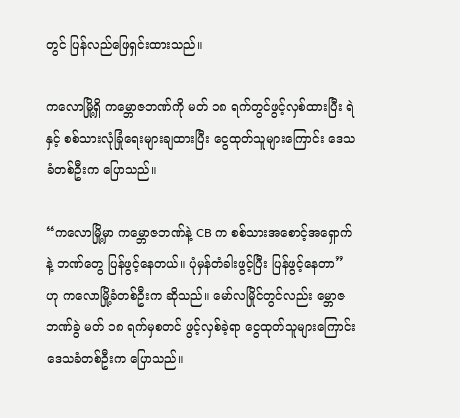တွင် ပြန်လည်ဖြေရှင်းထားသည်။

ကလောမြို့ရှိ ကမ္ဘောဇဘဏ်ကို မတ် ၁၈ ရက်တွင်ဖွင့်လှစ်ထားပြီး ရဲနှင့် စစ်သားလုံခြုံရေးများချထားပြီး ငွေထုတ်သူများကြောင်း ဒေသခံတစ်ဦးက ပြောသည်။

“ကလောမြို့မှာ ကမ္ဘောဇဘဏ်နဲ့ CB က စစ်သားအစောင့်အရှောက်နဲ့ ဘဏ်တွေ ပြန်ဖွင့်နေတယ်။ ပုံမှန်တံခါးဖွင့်ပြီး ပြန်ဖွင့်နေတာ” ဟု ကလောမြို့ခံတစ်ဦးက ဆိုသည်။ မော်လမြိုင်တွင်လည်း မ္ဘောဇဘဏ်ခွဲ မတ် ၁၈ ရက်မှစတင် ဖွင့်လှစ်ခဲ့ရာ ငွေထုတ်သူများကြောင်း ဒေသခံတစ်ဦးက ပြောသည်။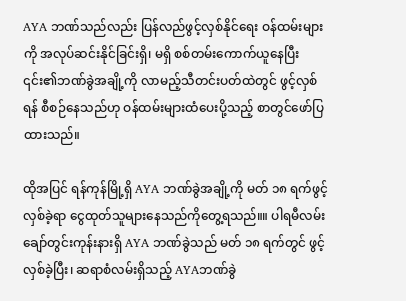AYA ဘဏ်သည်လည်း ပြန်လည်ဖွင့်လှစ်နိုင်ရေး ဝန်ထမ်းများကို အလုပ်ဆင်းနိုင်ခြင်းရှိ၊ မရှိ စစ်တမ်းကောက်ယူနေပြီး ၎င်း၏ဘဏ်ခွဲအချို့ကို လာမည့်သီတင်းပတ်ထဲတွင် ဖွင့်လှစ်ရန် စီစဉ်နေသည်ဟု ဝန်ထမ်းများထံပေးပို့သည့် စာတွင်ဖော်ပြထားသည်။

ထိုအပြင် ရန်ကုန်မြို့ရှိ AYA ဘဏ်ခွဲအချို့ကို မတ် ၁၈ ရက်ဖွင့်လှစ်ခဲ့ရာ ငွေထုတ်သူများနေသည်ကိုတွေ့ရသည်။။ ပါရမီလမ်း ချော်တွင်းကုန်းနားရှိ AYA ဘဏ်ခွဲသည် မတ် ၁၈ ရက်တွင် ဖွင့်လှစ်ခဲ့ပြီး၊ ဆရာစံလမ်းရှိသည့် AYAဘဏ်ခွဲ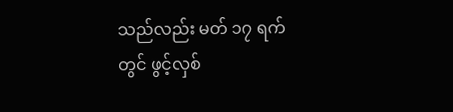သည်လည်း မတ် ၁၇ ရက်တွင် ဖွင့်လှစ်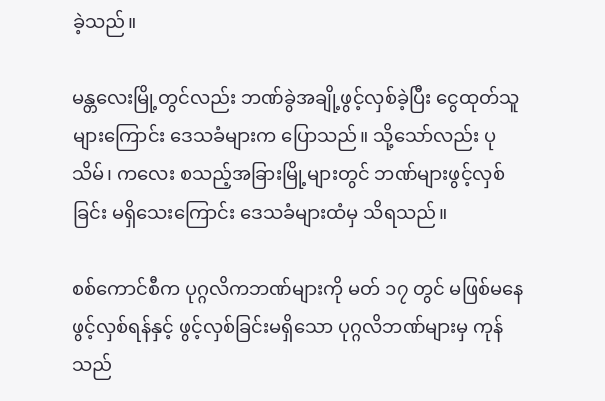ခဲ့သည်။

မန္တလေးမြို့တွင်လည်း ဘဏ်ခွဲအချို့ဖွင့်လှစ်ခဲ့ပြီး ငွေထုတ်သူများကြောင်း ဒေသခံများက ပြောသည်။ သို့သော်လည်း ပုသိမ်၊ ကလေး စသည့်အခြားမြို့များတွင် ဘဏ်များဖွင့်လှစ်ခြင်း မရှိသေးကြောင်း ဒေသခံများထံမှ သိရသည်။

စစ်ကောင်စီက ပုဂ္ဂလိကဘဏ်များကို မတ် ၁၇ တွင် မဖြစ်မနေဖွင့်လှစ်ရန်နှင့် ဖွင့်လှစ်ခြင်းမရှိသော ပုဂ္ဂလိဘဏ်များမှ ကုန်သည်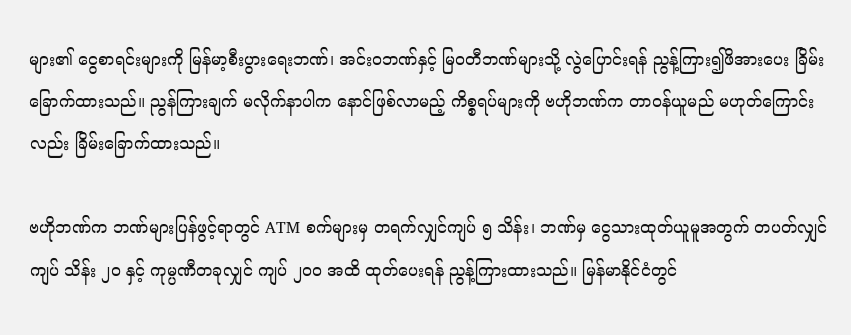များ၏ ငွေစာရင်းများကို မြန်မာ့စီးပွားရေးဘဏ်၊ အင်းဝဘဏ်နှင့် မြဝတီဘဏ်များသို့ လွဲပြောင်းရန် ညွန့်ကြား၍ဖိအားပေး ခြိမ်းခြောက်ထားသည်။ ညွန်ကြားချက် မလိုက်နာပါက နောင်ဖြစ်လာမည့် ကိစ္စရပ်များကို ဗဟိုဘဏ်က တာဝန်ယူမည် မဟုတ်ကြောင်းလည်း ခြိမ်းခြောက်ထားသည်။

ဗဟိုဘဏ်က ဘဏ်များပြန်ဖွင့်ရာတွင် ATM စက်များမှ တရက်လျှင်ကျပ် ၅ သိန်း၊ ဘဏ်မှ ငွေသားထုတ်ယူမူအတွက် တပတ်လျှင်ကျပ် သိန်း ၂၀ နှင့် ကုမ္ပဏီတခုလျှင် ကျပ် ၂၀၀ အထိ ထုတ်ပေးရန် ညွန့်ကြားထားသည်။ မြန်မာနိုင်ငံတွင်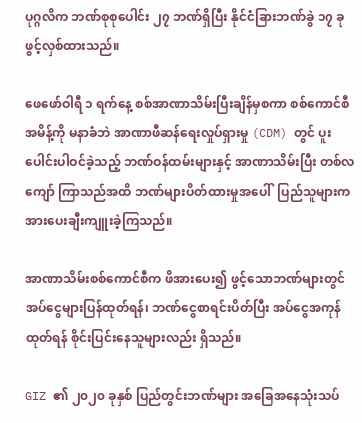ပုဂ္ဂလိက ဘဏ်စုစုပေါင်း ၂၇ ဘဏ်ရှိပြီး နိုင်ငံခြားဘဏ်ခွဲ ၁၇ ခုဖွင့်လှစ်ထားသည်။

ဖေဖော်ဝါရီ ၁ ရက်နေ့ စစ်အာဏာသိမ်းပြီးချိန်မှစကာ စစ်ကောင်စီအမိန့်ကို မနာခံဘဲ အာဏာဖီဆန်ရေးလှုပ်ရှားမှု (CDM) တွင် ပူးပေါင်းပါဝင်ခဲ့သည့် ဘဏ်ဝန်ထမ်းများနှင့် အာဏာသိမ်းပြီး တစ်လကျော် ကြာသည်အထိ ဘဏ်များပိတ်ထားမှုအပေါ်  ပြည်သူများက အားပေးချီးကျူးခဲ့ကြသည်။

အာဏာသိမ်းစစ်ကောင်စီက ဖိအားပေး၍ ဖွင့်သောဘဏ်များတွင် အပ်ငွေများပြန်ထုတ်ရန်၊ ဘဏ်ငွေစာရင်းပိတ်ပြီး အပ်ငွေအကုန်ထုတ်ရန် စိုင်းပြင်းနေသူများလည်း ရှိသည်။

GIZ ၏ ၂၀၂၀ ခုနှစ် ပြည်တွင်းဘဏ်များ အခြေအနေသုံးသပ်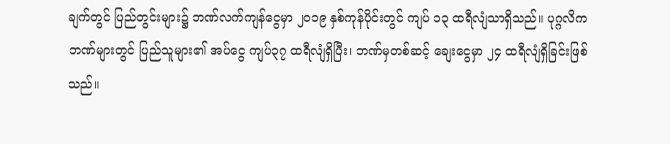ချက်တွင် ပြည်တွင်းများ၌ ဘဏ်လက်ကျန်ငွေမှာ ၂၀၁၉ နှစ်ကုန်ပိုင်းတွင် ကျပ် ၁၃ ထရီလျံသာရှိသည်။ ပုဂ္ဂလိကဘဏ်များတွင် ပြည်သူများ၏ အပ်ငွေ ကျပ်၃၇ ထရီလျံရှိပြီး၊ ဘဏ်မှတစ်ဆင့် ချေးငွေမှာ ၂၄ ထရီလျံရှိခြင်းဖြစ်သည်။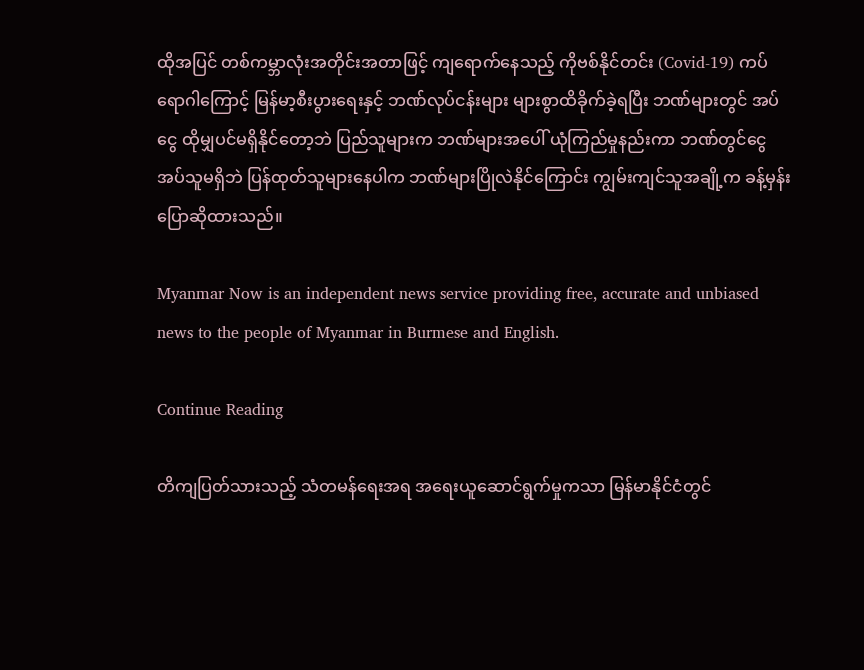ထိုအပြင် တစ်ကမ္ဘာလုံးအတိုင်းအတာဖြင့် ကျရောက်နေသည့် ကိုဗစ်နိုင်တင်း (Covid-19) ကပ်ရောဂါကြောင့် မြန်မာ့စီးပွားရေးနှင့် ဘဏ်လုပ်ငန်းများ များစွာထိခိုက်ခဲ့ရပြီး ဘဏ်များတွင် အပ်ငွေ ထိုမျှပင်မရှိနိုင်တော့ဘဲ ပြည်သူများက ဘဏ်များအပေါ် ယုံကြည်မှုနည်းကာ ဘဏ်တွင်ငွေအပ်သူမရှိဘဲ ပြန်ထုတ်သူများနေပါက ဘဏ်များပြိုလဲနိုင်ကြောင်း ကျွမ်းကျင်သူအချို့က ခန့်မှန်းပြောဆိုထားသည်။

Myanmar Now is an independent news service providing free, accurate and unbiased news to the people of Myanmar in Burmese and English.

Continue Reading

တိကျပြတ်သားသည့် သံတမန်ရေးအရ အရေးယူဆောင်ရွက်မှုကသာ မြန်မာနိုင်ငံတွင်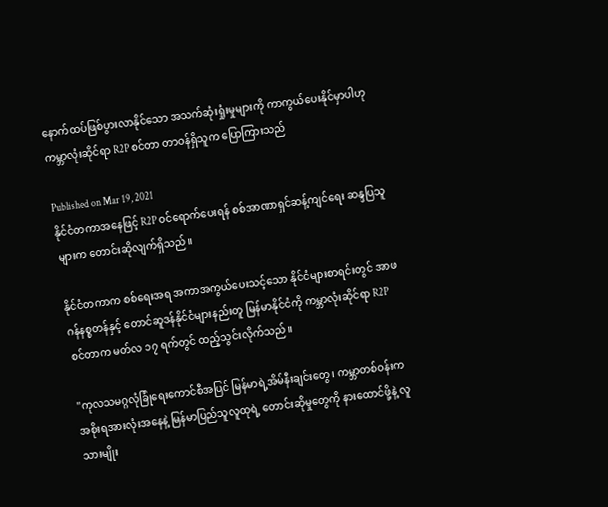နောက်ထပ်ဖြစ်ပွားလာနိုင်သော အသက်ဆုံးရှုံးမှုများကို ကာကွယ်ပေးနိုင်မှာပါဟု ကမ္ဘာလုံးဆိုင်ရာ R2P စင်တာ တာဝန်ရှိသူက ပြောကြားသည်

Published on Mar 19, 2021
နိုင်ငံတကာအနေဖြင့် R2P ဝင်ရောက်ပေးရန် စစ်အာဏာရှင်ဆန့်ကျင်ရေး ဆန္ဒပြသူများက တောင်းဆိုလျက်ရှိသည်။

နိုင်ငံတကာက စစ်ရေးအရ အကာအကွယ်ပေးသင့်သော နိုင်ငံများစာရင်းတွင် အာဖဂန်နစ္စတန်နှင့် တောင်ဆူဒန်နိုင်ငံများနည်းတူ မြန်မာနိုင်ငံကို ကမ္ဘာလုံးဆိုင်ရာ R2P စင်တာက မတ်လ ၁၇ ရက်တွင် ထည့်သွင်းလိုက်သည်။

''ကုလသမဂ္ဂလုံခြုံရေးကောင်စီအပြင် မြန်မာရဲ့အိမ်နီးချင်းတွေ၊ ကမ္ဘာတစ်ဝန်းက အစိုးရအားလုံးအနေနဲ့ မြန်မာပြည်သူလူထုရဲ့ တောင်းဆိုမှုတွေကို နားထောင်ဖို့နဲ့ လူသားမျိုး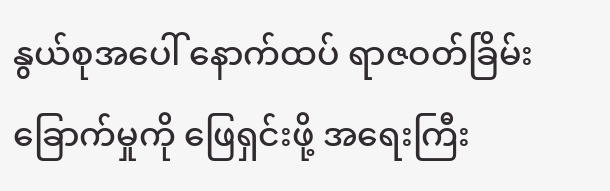နွယ်စုအပေါ် နောက်ထပ် ရာဇဝတ်ခြိမ်းခြောက်မှုကို ဖြေရှင်းဖို့ အရေးကြီး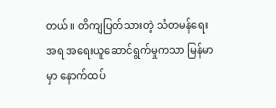တယ်။ တိကျပြတ်သားတဲ့ သံတမန်ရေးအရ အရေးယူဆောင်ရွက်မှုကသာ မြန်မာမှာ နောက်ထပ်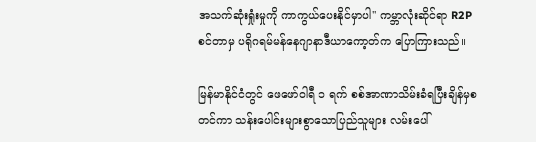အသက်ဆုံးရှုံးမှုကို ကာကွယ်ပေးနိုင်မှာပါ'' ကမ္ဘာလုံးဆိုင်ရာ R2P စင်တာမှ ပရိုဂရမ်မန်နေဂျာနာဒီယာကော့တ်က ပြောကြားသည်။

မြန်မာနိုင်ငံတွင် ဖေဖော်ဝါရီ ၁ ရက် စစ်အာဏာသိမ်းခံရပြီးချိန်မှစတင်ကာ သန်းပေါင်းများစွာသောပြည်သူများ လမ်းပေါ်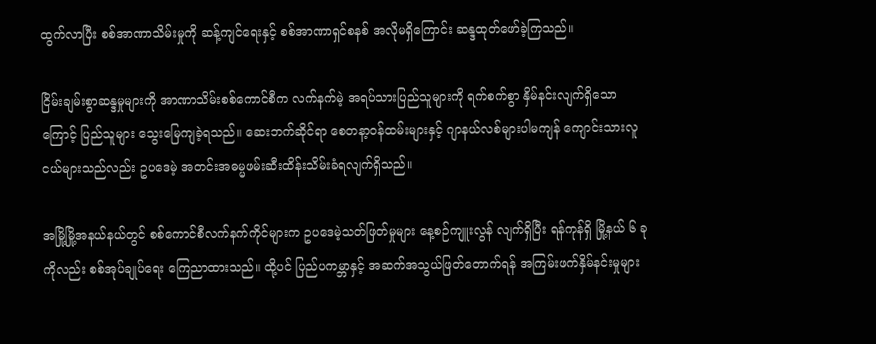ထွက်လာပြီး စစ်အာဏာသိမ်းမှုကို ဆန့်ကျင်ရေးနှင့် စစ်အာဏာရှင်စနစ် အလိုမရှိကြောင်း ဆန္ဒထုတ်ဖော်ခဲ့ကြသည်။

ငြိမ်းချမ်းစွာဆန္ဒမှုများကို အာဏာသိမ်းစစ်ကောင်စီက လက်နက်မဲ့ အရပ်သားပြည်သူများကို ရက်စက်စွာ နှိမ်နင်းလျက်ရှိသောကြောင့် ပြည်သူများ သွေးမြေကျခဲ့ရသည်။ ဆေးဘက်ဆိုင်ရာ စေတနာ့ဝန်ထမ်းများနှင့် ဂျာနယ်လစ်များပါမကျန် ကျောင်းသားလူငယ်များသည်လည်း ဥပဒေမဲ့ အတင်းအဓမ္မဖမ်းဆီးထိန်းသိမ်းခံရလျက်ရှိသည်။

အမြို့မြို့အနယ်နယ်တွင် စစ်ကောင်စီလက်နက်ကိုင်များက ဥပဒေမဲ့သတ်ဖြတ်မှုများ နေ့စဉ်ကျူးလွန် လျက်ရှိပြီး ရန်ကုန်ရှိ မြို့နယ် ၆ ခုကိုလည်း စစ်အုပ်ချုပ်ရေး ကြေညာထားသည်။ ထို့ပင် ပြည်ပကမ္ဘာနှင့် အဆက်အသွယ်ဖြတ်တောက်ရန် အကြမ်းဖက်နှိမ်နင်းမှုများ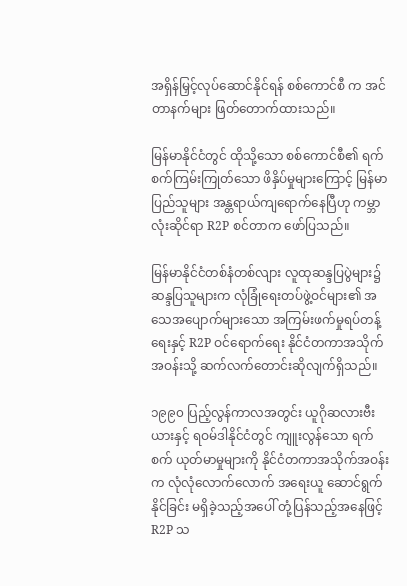အရှိန်မြှင့်လုပ်ဆောင်နိုင်ရန် စစ်ကောင်စီ က အင်တာနက်များ ဖြတ်တောက်ထားသည်။

မြန်မာနိုင်ငံတွင် ထိုသို့သော စစ်ကောင်စီ၏ ရက်စက်ကြမ်းကြုတ်သော ဖိနှိပ်မှုများကြောင့် မြန်မာပြည်သူများ အန္တရာယ်ကျရောက်နေပြီဟု ကမ္ဘာလုံးဆိုင်ရာ R2P စင်တာက ဖော်ပြသည်။

မြန်မာနိုင်ငံတစ်နံတစ်လျား လူထုဆန္ဒပြပွဲများ၌ ဆန္ဒပြသူများက လုံခြုံရေးတပ်ဖွဲ့ဝင်များ၏ အသေအပျောက်များသော အကြမ်းဖက်မှုရပ်တန့်ရေးနှင့် R2P ဝင်ရောက်ရေး နိုင်ငံတကာအသိုက်အဝန်းသို့ ဆက်လက်တောင်းဆိုလျက်ရှိသည်။

၁၉၉၀ ပြည့်လွန်ကာလအတွင်း ယူဂိုဆလားဗီးယားနှင့် ရဝမ်ဒါနိုင်ငံတွင် ကျူးလွန်သော ရက်စက် ယုတ်မာမှုများကို နိုင်ငံတကာအသိုက်အဝန်းက လုံလုံလောက်လောက် အရေးယူ ဆောင်ရွက်နိုင်ခြင်း မရှိခဲ့သည့်အပေါ် တုံ့ပြန်သည့်အနေဖြင့် R2P သ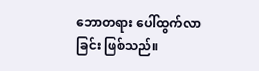ဘောတရား ပေါ်ထွက်လာခြင်း ဖြစ်သည်။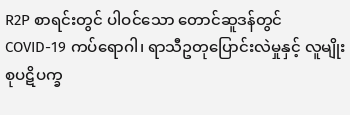R2P စာရင်းတွင် ပါဝင်သော တောင်ဆူဒန်တွင် COVID-19 ကပ်ရောဂါ၊ ရာသီဥတုပြောင်းလဲမှုနှင့် လူမျိုးစုပဋိပက္ခ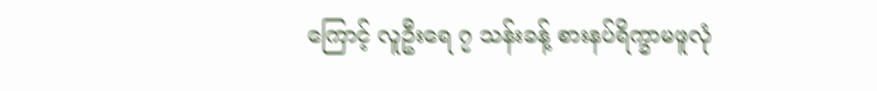ကြောင့် လူဦးရေ ၇ သန်းခန့် စားနပ်ရိက္ခာမဖူလုံ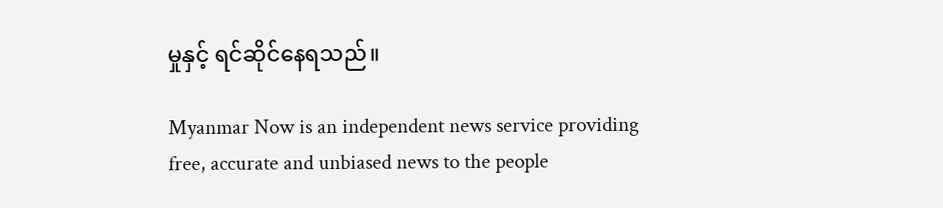မှုနှင့် ရင်ဆိုင်နေရသည်။

Myanmar Now is an independent news service providing free, accurate and unbiased news to the people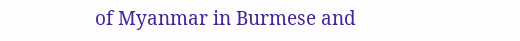of Myanmar in Burmese and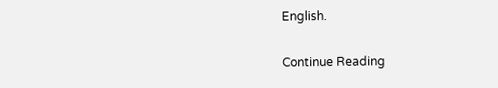English.

Continue Reading